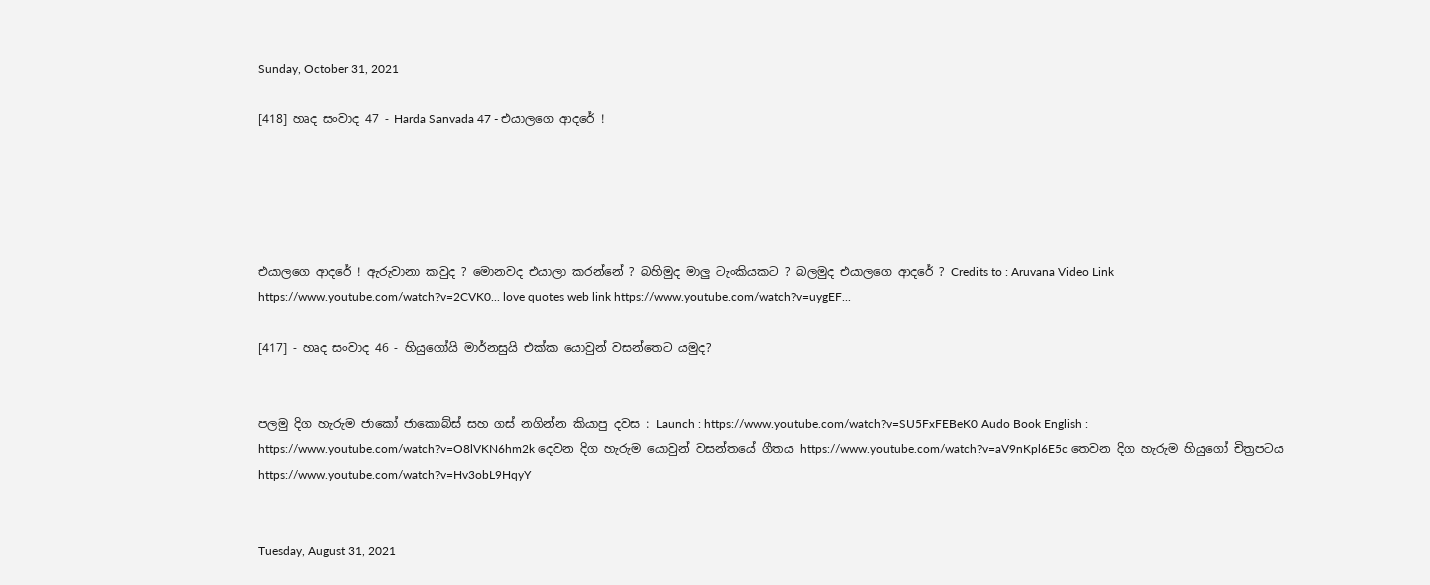Sunday, October 31, 2021

[418] හෘද සංවාද 47 - Harda Sanvada 47 - එයාලගෙ ආදරේ !





එයාලගෙ ආදරේ ! ඇරුවානා කවුද ? මොනවද එයාලා කරන්නේ ? බහිමුද මාලු ටැංකියකට ? බලමුද එයාලගෙ ආදරේ ? Credits to : Aruvana Video Link https://www.youtube.com/watch?v=2CVK0... love quotes web link https://www.youtube.com/watch?v=uygEF...

[417] - හෘද සංවාද 46 - හියුගෝයි මාර්නසුයි එක්ක යොවුන් වසන්තෙට යමුද?


පලමු දිග හැරුම ජාකෝ ජාකොබ්ස් සහ ගස් නගින්න කියාපු දවස : Launch : https://www.youtube.com/watch?v=SU5FxFEBeK0 Audo Book English : https://www.youtube.com/watch?v=O8lVKN6hm2k දෙවන දිග හැරුම යොවුන් වසන්තයේ ගීතය https://www.youtube.com/watch?v=aV9nKpl6E5c තෙවන දිග හැරුම හියුගෝ චිත්‍රපටය https://www.youtube.com/watch?v=Hv3obL9HqyY


Tuesday, August 31, 2021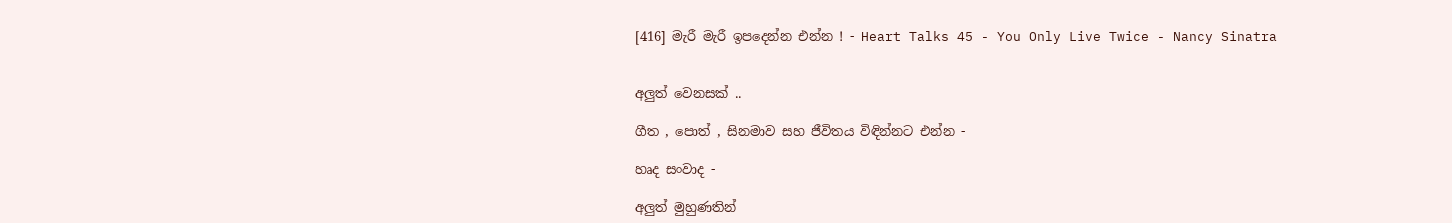[416] මැරී මැරී ඉපදෙන්න එන්න ! - Heart Talks 45 - You Only Live Twice - Nancy Sinatra


අලුත් වෙනසක් ..

ගීත , පොත් , සිනමාව සහ ජීවිතය විඳින්නට එන්න -

හෘද සංවාද -

අලුත් මුහුණතින්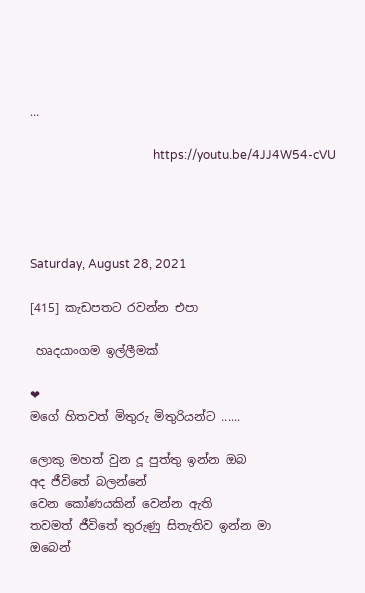...

                                         https://youtu.be/4JJ4W54-cVU




Saturday, August 28, 2021

[415] කැඩපතට රවන්න එපා

 හෘදයාංගම ඉල්ලීමක්

❤
මගේ හිතවත් මිතුරු මිතුරියන්ට ......

ලොකු මහත් වුන දූ පුත්තු ඉන්න ඔබ
අද ජීවිතේ බලන්නේ
වෙන කෝණයකින් වෙන්න ඇති
තවමත් ජීවිතේ තුරුණු සිතැතිව ඉන්න මා
ඔබෙන්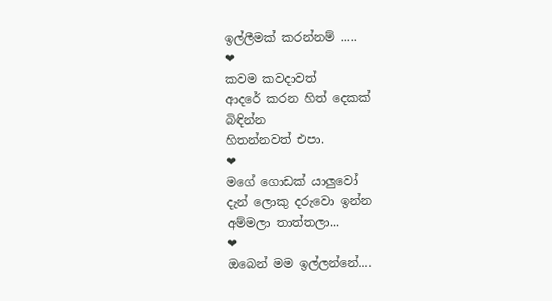ඉල්ලීමක් කරන්නම් .....
❤
කවම කවදාවත්
ආදරේ කරන හිත් දෙකක්
බිඳින්න
හිතන්නවත් එපා.
❤
මගේ ගොඩක් යාලුවෝ
දැන් ලොකු දරුවො ඉන්න
අම්මලා තාත්තලා...
❤
ඔබෙන් මම ඉල්ලන්නේ....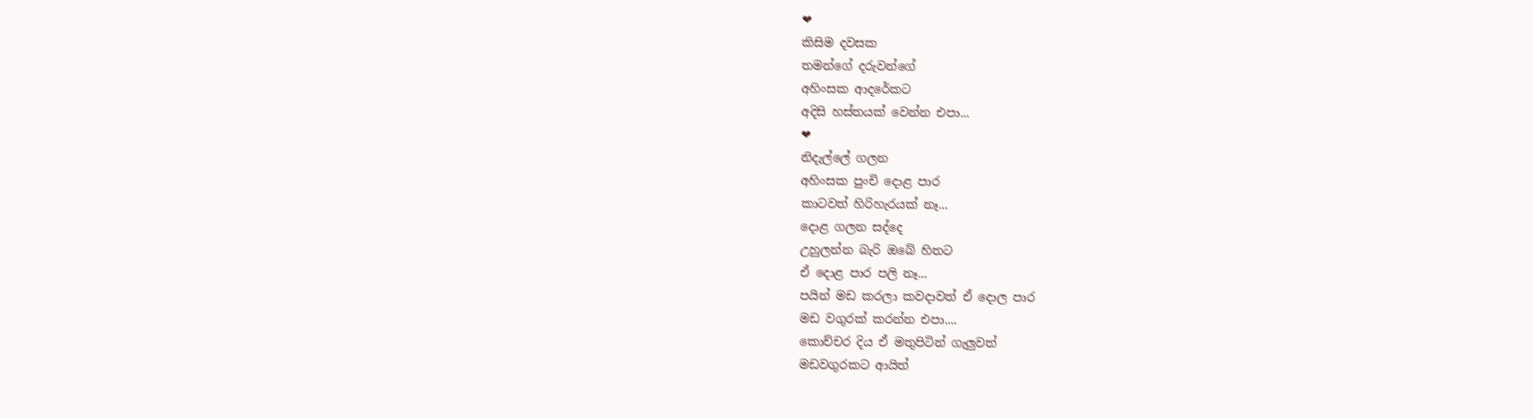❤
කිසිම දවසක
තමන්ගේ දරුවන්ගේ
අහිංසක ආදරේකට
අදිසි හස්තයක් වෙන්න එපා...
❤
නිදැල්ලේ ගලන
අහිංසක පුංචි දොළ පාර
කාටවත් හිරිහැරයක් නෑ...
දොළ ගලන සද්දෙ
උහුලන්න බැරි ඔබේ හිතට
ඒ දොළ පාර පලි නෑ...
පයින් මඩ කරලා කවදාවත් ඒ දොල පාර
මඩ වගුරක් කරන්න එපා....
කොච්චර දිය ඒ මතුපිටින් ගැලුවත්
මඩවගුරකට ආයිත්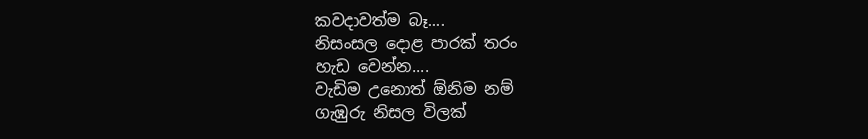කවදාවත්ම බෑ....
නිසංසල දොළ පාරක් තරං
හැඩ වෙන්න....
වැඩිම උනොත් ඕනිම නම්
ගැඹුරු නිසල විලක්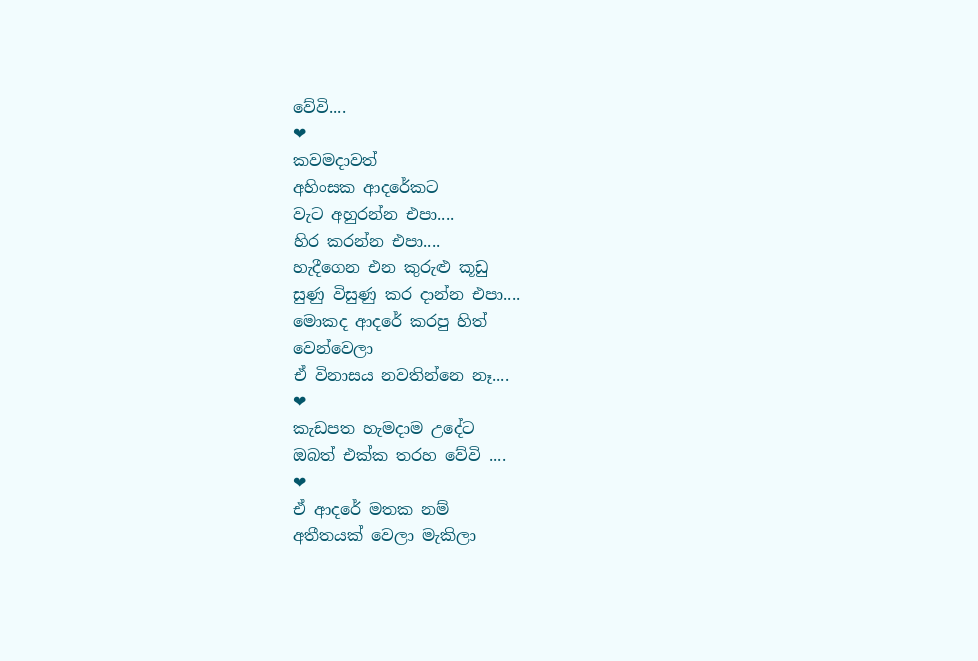වේවි....
❤
කවමදාවත්
අහිංසක ආදරේකට
වැට අහුරන්න එපා....
හිර කරන්න එපා....
හැදීගෙන එන කුරුළු කූඩු
සුණු විසුණු කර දාන්න එපා....
මොකද ආදරේ කරපු හිත්
වෙන්වෙලා
ඒ විනාසය නවතින්නෙ නෑ....
❤
කැඩපත හැමදාම උදේට
ඔබත් එක්ක තරහ වේවි ....
❤
ඒ ආදරේ මතක නම්
අතීතයක් වෙලා මැකිලා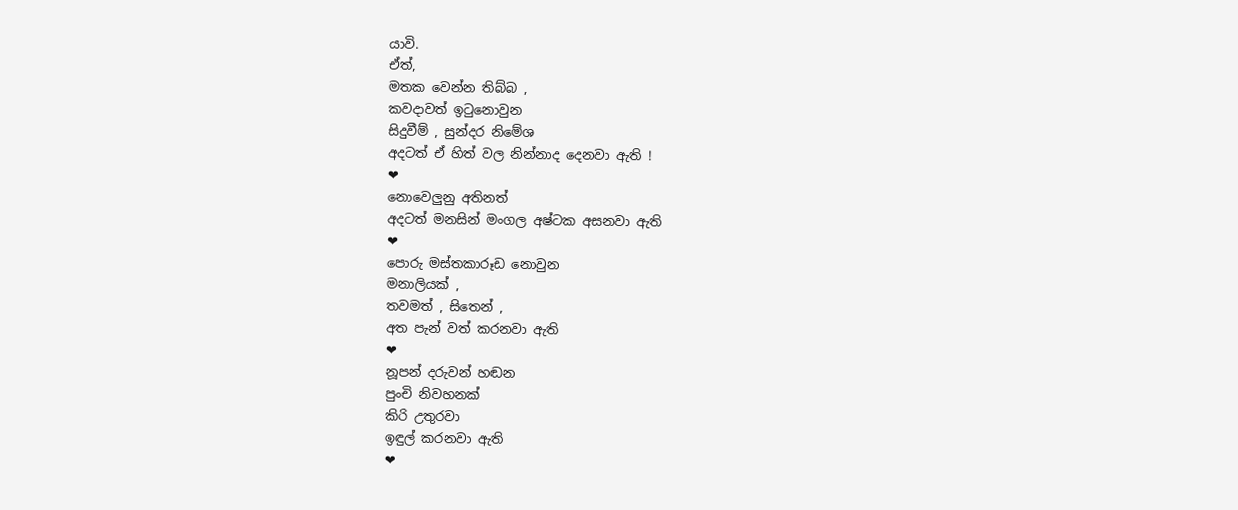යාවි.
ඒත්,
මතක වෙන්න තිබ්බ ,
කවදාවත් ඉටුනොවුන
සිදුවීම් , සුන්දර නිමේශ
අදටත් ඒ හිත් වල නින්නාද දෙනවා ඇති !
❤
නොවෙලුනු අතිනත්
අදටත් මනසින් මංගල අෂ්ටක අසනවා ඇති
❤
පොරු මස්තකාරූඩ නොවුන
මනාලියක් ,
තවමත් , සිතෙන් ,
අත පැන් වත් කරනවා ඇති
❤
නූපන් දරුවන් හඬන
පුංචි නිවහනක්
කිරි උතුරවා
ඉඳුල් කරනවා ඇති
❤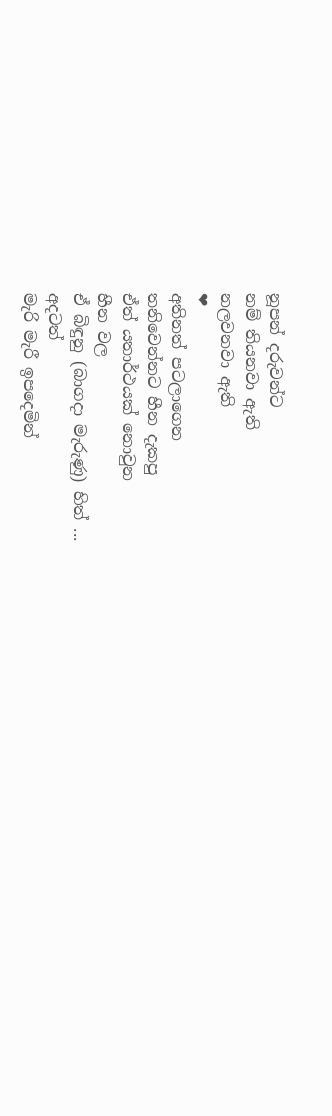නූපන් දරුවන්ට
නම් තියනවා ඇති
නලවනවා ඇති
❤
අතිනත් පටලාගෙන
තනිවෙන්නට හීන දැකපු
ඒත් යතාර්ථයක් නොවුන
හීන වල
ඒ බිඳුනු (බාගදා මැරුණු) හිත් ...
අදටත්
මැරි මැරී ඉපදෙමින්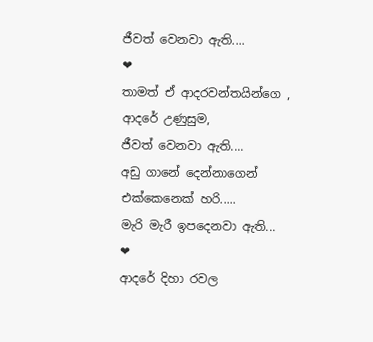ජීවත් වෙනවා ඇති....
❤
තාමත් ඒ ආදරවන්තයින්ගෙ ,
ආදරේ උණුසුම,
ජීවත් වෙනවා ඇති....
අඩු ගානේ දෙන්නාගෙන්
එක්කෙනෙක් හරි.....
මැරි මැරී ඉපදෙනවා ඇති...
❤
ආදරේ දිහා රවල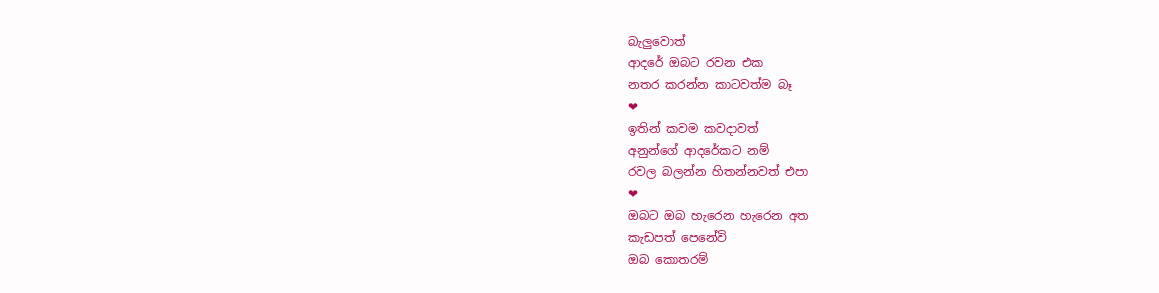බැලුවොත්
ආදරේ ඔබට රවන එක
නතර කරන්න කාටවත්ම බෑ
❤
ඉතින් කවම කවදාවත්
අනුන්ගේ ආදරේකට නම්
රවල බලන්න හිතන්නවත් එපා
❤
ඔබට ඔබ හැරෙන හැරෙන අත
කැඩපත් පෙනේවි
ඔබ කොතරම්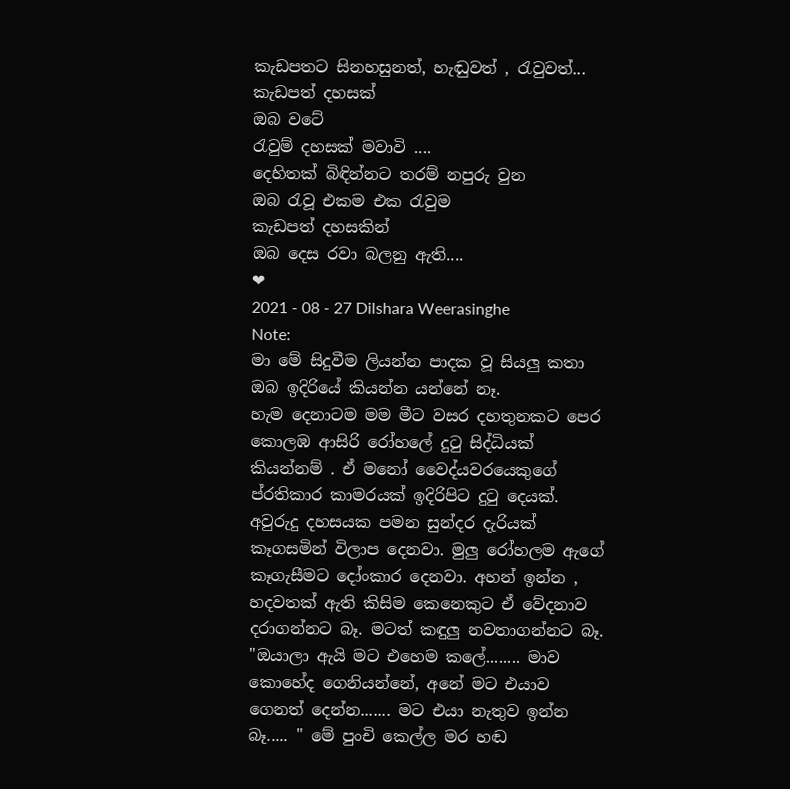කැඩපතට සිනහසුනත්, හැඬුවත් , රැවුවත්...
කැඩපත් දහසක්
ඔබ වටේ
රැවුම් දහසක් මවාවි ....
දෙහිතක් බිඳින්නට තරම් නපුරු වුන
ඔබ රැවූ එකම එක රැවුම
කැඩපත් දහසකින්
ඔබ දෙස රවා බලනු ඇති....
❤
2021 - 08 - 27 Dilshara Weerasinghe
Note:
මා මේ සිදුවීම ලියන්න පාදක වූ සියලු කතා ඔබ ඉදිරියේ කියන්න යන්නේ නෑ.
හැම දෙනාටම මම මීට වසර දහතුනකට පෙර කොලඹ ආසිරි රෝහලේ දුටු සිද්ධියක් කියන්නම් . ඒ මනෝ වෛද්යවරයෙකුගේ ප්රතිකාර කාමරයක් ඉදිරිපිට දුටු දෙයක්. අවුරුදු දහසයක පමන සුන්දර දැරියක් කෑගසමින් විලාප දෙනවා. මුලු රෝහලම ඇගේ කෑගැසීමට දෝංකාර දෙනවා. අහන් ඉන්න , හදවතක් ඇති කිසිම කෙනෙකුට ඒ වේදනාව දරාගන්නට බෑ. මටත් කඳුලු නවතාගන්නට බෑ.
"ඔයාලා ඇයි මට එහෙම කලේ........ මාව කොහේද ගෙනියන්නේ, අනේ මට එයාව ගෙනත් දෙන්න....... මට එයා නැතුව ඉන්න බෑ..... " මේ පුංචි කෙල්ල මර හඬ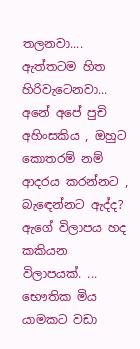තලනවා.... ඇත්තටම හිත හිරිවැටෙනවා... අනේ අපේ පුචි අහිංසකිය , ඔහුට කොතරම් නම් ආදරය කරන්නට , බැඳෙන්නට ඇද්ද? ඇගේ විලාපය හද කකියන විලාපයක්. ...
භෞතික මිය යාමකට වඩා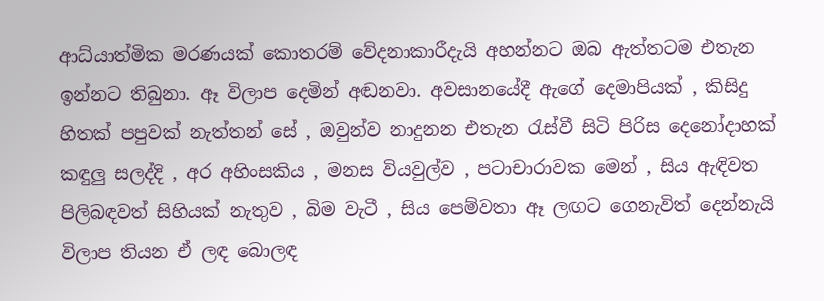ආධ්යාත්මික මරණයක් කොතරම් වේදනාකාරීදැයි අහන්නට ඔබ ඇත්තටම එතැන ඉන්නට තිබුනා. ඈ විලාප දෙමින් අඬනවා. අවසානයේදී ඇගේ දෙමාපියක් , කිසිදු හිතක් පපුවක් නැත්තන් සේ , ඔවුන්ව නාදුනන එතැන රැස්වී සිටි පිරිස දෙනෝදාහක් කඳුලු සලද්දි , අර අහිංසකිය , මනස වියවුල්ව , පටාචාරාවක මෙන් , සිය ඇඳිවත පිලිබඳවත් සිහියක් නැතුව , බිම වැටී , සිය පෙම්වතා ඈ ලඟට ගෙනැවිත් දෙන්නැයි විලාප තියන ඒ ලඳ බොලඳ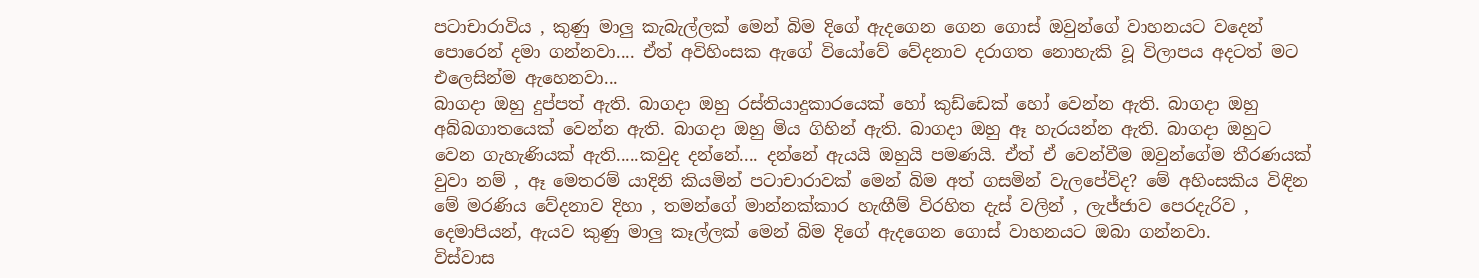පටාචාරාවිය , කුණු මාලු කැබැල්ලක් මෙන් බිම දිගේ ඇදගෙන ගෙන ගොස් ඔවුන්ගේ වාහනයට වදෙන් පොරෙන් දමා ගන්නවා.... ඒත් අවිහිංසක ඇගේ වියෝවේ වේදනාව දරාගත නොහැකි වූ විලාපය අදටත් මට එලෙසින්ම ඇහෙනවා...
බාගදා ඔහු දුප්පත් ඇති. බාගදා ඔහු රස්තියාදුකාරයෙක් හෝ කුඩ්ඩෙක් හෝ වෙන්න ඇති. බාගදා ඔහු අබ්බගාතයෙක් වෙන්න ඇති. බාගදා ඔහු මිය ගිහින් ඇති. බාගදා ඔහු ඈ හැරයන්න ඇති. බාගදා ඔහුට වෙන ගැහැණියක් ඇති.....කවුද දන්නේ.... දන්නේ ඇයයි ඔහුයි පමණයි. ඒත් ඒ වෙන්වීම ඔවුන්ගේම තීරණයක් වුවා නම් , ඈ මෙතරම් යාදිනි කියමින් පටාචාරාවක් මෙන් බිම අත් ගසමින් වැලපේවිද? මේ අහිංසකිය විඳින මේ මරණිය වේදනාව දිහා , තමන්ගේ මාන්නක්කාර හැඟීම් විරහිත දැස් වලින් , ලැජ්ජාව පෙරදැරිව , දෙමාපියන්, ඇයව කුණු මාලු කෑල්ලක් මෙන් බිම දිගේ ඇදගෙන ගොස් වාහනයට ඔබා ගන්නවා.
විස්වාස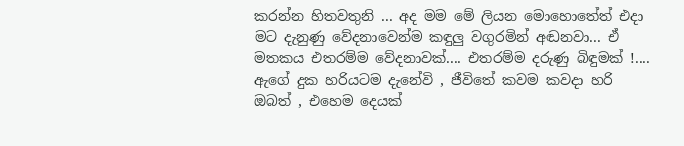කරන්න හිතවතුනි ... අද මම මේ ලියන මොහොතේත් එදා මට දැනුණු වේදනාවෙන්ම කඳුලු වගුරමින් අඬනවා... ඒ මතකය එතරම්ම වේදනාවක්.... එතරම්ම දරුණු බිඳුමක් !.... ඇගේ දුක හරියටම දැනේවි , ජීවිතේ කවම කවදා හරි ඔබත් , එහෙම දෙයක්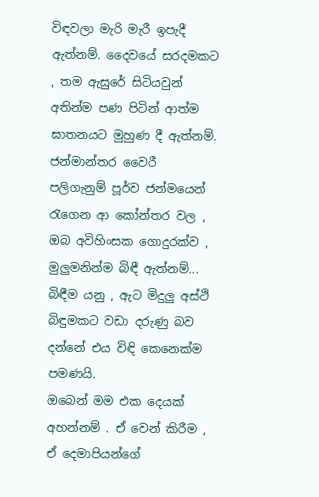විඳවලා මැරි මැරී ඉපැදී ඇත්නම්. දෛවයේ සරදමකට , තම ඇසුරේ සිටියවුන් අතින්ම පණ පිටින් ආත්ම ඝාතනයට මුහුණ දී ඇත්නම්. ජන්මාන්තර වෛරී පලිගැනුම් පූර්ව ජන්මයෙන් රැගෙන ආ කෝන්තර වල , ඔබ අවිහිංසක ගොදුරක්ව , මුලුමනින්ම බිඳී ඇත්නම්... බිඳීම යනු , ඇට මිදුලු අස්ථි බිඳුමකට වඩා දරුණු බව දන්නේ එය විඳි කෙනෙක්ම පමණයි.
ඔබෙන් මම එක දෙයක් අහන්නම් . ඒ වෙන් කිරීම , ඒ දෙමාපියන්ගේ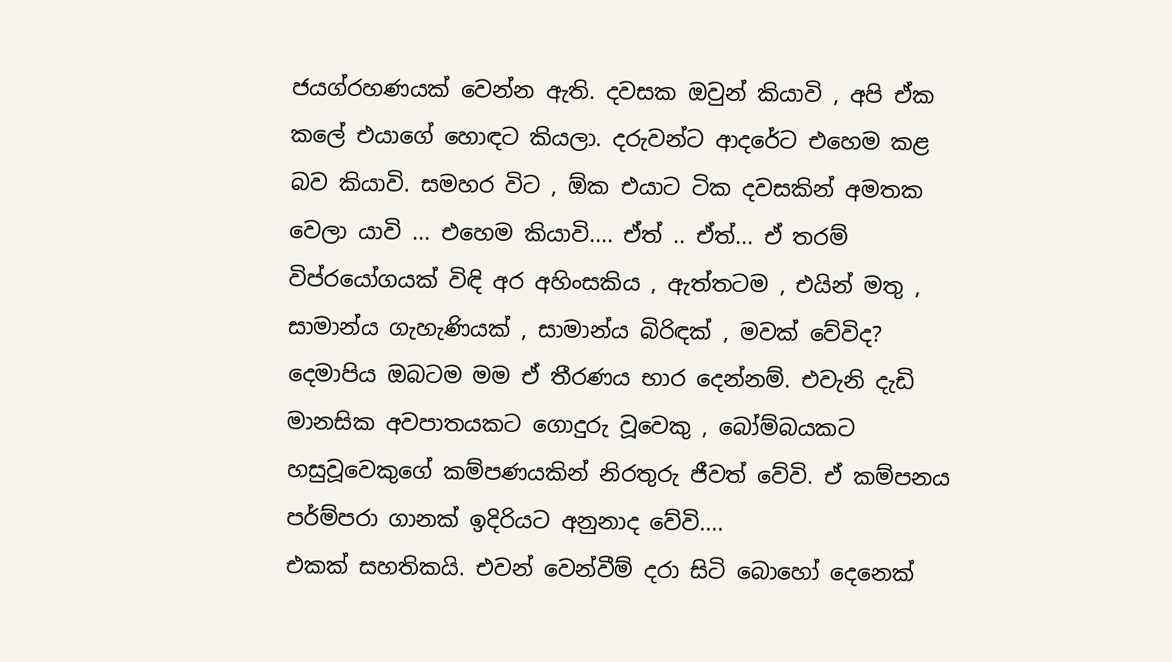ජයග්රහණයක් වෙන්න ඇති. දවසක ඔවුන් කියාවි , අපි ඒක කලේ එයාගේ හොඳට කියලා. දරුවන්ට ආදරේට එහෙම කළ බව කියාවි. සමහර විට , ඕක එයාට ටික දවසකින් අමතක වෙලා යාවි ... එහෙම කියාවි.... ඒත් .. ඒත්... ඒ තරම් විප්රයෝගයක් විඳි අර අහිංසකිය , ඇත්තටම , එයින් මතු , සාමාන්ය ගැහැණියක් , සාමාන්ය බිරිඳක් , මවක් වේවිද? දෙමාපිය ඔබටම මම ඒ තීරණය භාර දෙන්නම්. එවැනි දැඩි මානසික අවපාතයකට ගොදුරු වූවෙකු , බෝම්බයකට හසුවූවෙකුගේ කම්පණයකින් නිරතුරු ජීවත් වේවි. ඒ කම්පනය පර්ම්පරා ගානක් ඉදිරියට අනුනාද වේවි....
එකක් සහතිකයි. එවන් වෙන්වීම් දරා සිටි බොහෝ දෙනෙක්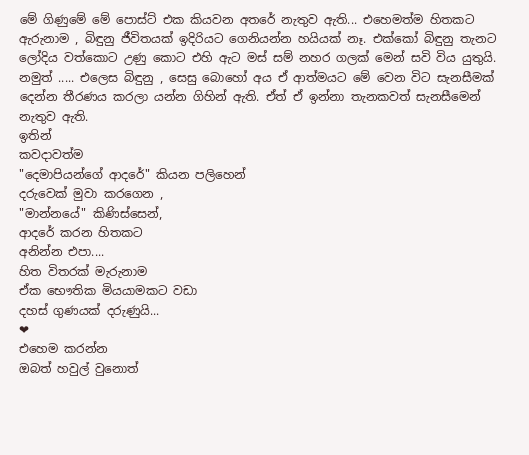මේ ගිණුමේ මේ පොස්ට් එක කියවන අතරේ නැතුව ඇති... එහෙමත්ම හිතකට ඇරුනාම , බිඳුනු ජීවිතයක් ඉදිරියට ගෙනියන්න හයියක් නෑ. එක්කෝ බිඳුනු තැනට ලෝදිය වත්කොට උණු කොට එහි ඇට මස් සම් නහර ගලක් මෙන් සවි විය යුතුයි. නමුත් ..... එලෙස බිඳුනු , සෙසු බොහෝ අය ඒ ආත්මයට මේ වෙන විට සැනසීමක් දෙන්න තීරණය කරලා යන්න ගිහින් ඇති. ඒත් ඒ ඉන්නා තැනකවත් සැනසීමෙන් නැතුව ඇති.
ඉතින්
කවදාවත්ම
"දෙමාපියන්ගේ ආදරේ" කියන පලිහෙන්
දරුවෙක් මුවා කරගෙන ,
"මාන්නයේ" කිණිස්සෙන්,
ආදරේ කරන හිතකට
අනින්න එපා....
හිත විතරක් මැරුනාම
ඒක භෞතික මියයාමකට වඩා
දහස් ගුණයක් දරුණුයි...
❤
එහෙම කරන්න
ඔබත් හවුල් වුනොත්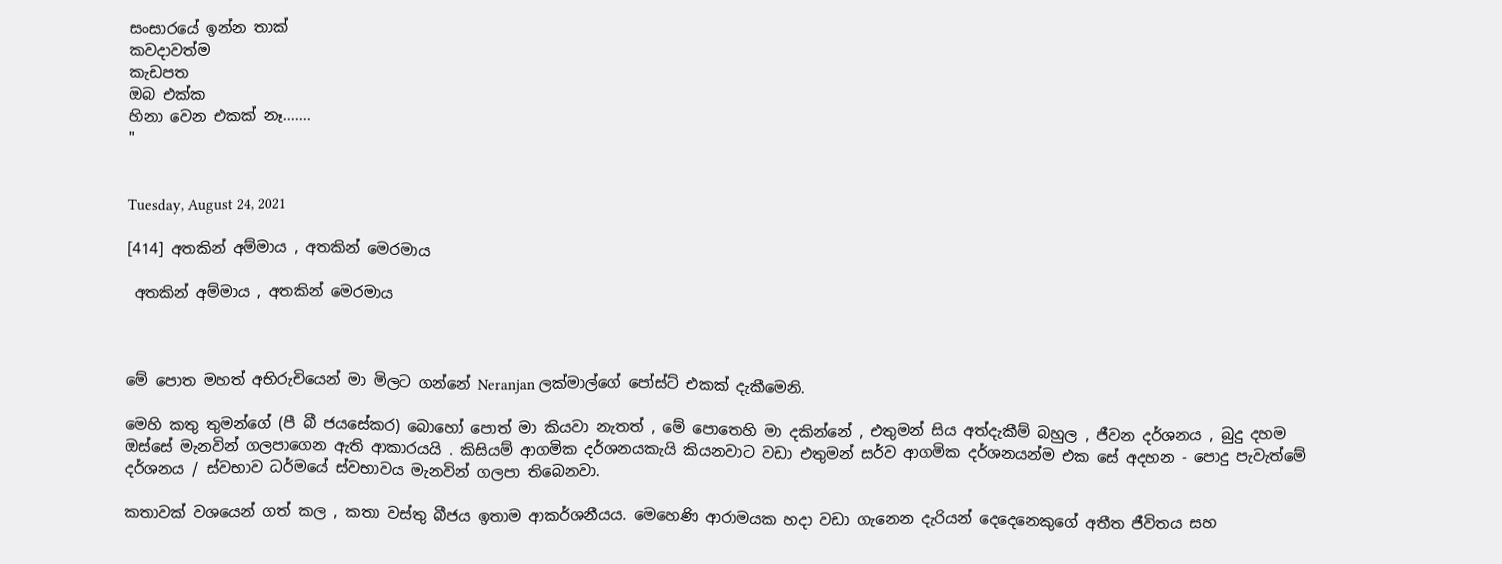සංසාරයේ ඉන්න තාක්
කවදාවත්ම
කැඩපත
ඔබ එක්ක
හිනා වෙන එකක් නෑ.......
"


Tuesday, August 24, 2021

[414] අතකින් අම්මාය , අතකින් මෙරමාය

 අතකින් අම්මාය , අතකින් මෙරමාය



මේ පොත මහත් අභිරුචියෙන් මා මිලට ගන්නේ Neranjan ලක්මාල්ගේ පෝස්ට් එකක් දැකීමෙනි.

මෙහි කතු තුමන්ගේ (පී බී ජයසේකර) බොහෝ පොත් මා කියවා නැතත් , මේ පොතෙහි මා දකින්නේ , එතුමන් සිය අත්දැකීම් බහුල , ජීවන දර්ශනය , බුදු දහම ඔස්සේ මැනවින් ගලපාගෙන ඇති ආකාරයයි . කිසියම් ආගමික දර්ශනයකැයි කියනවාට වඩා එතුමන් සර්ව ආගමික දර්ශනයන්ම එක සේ අදහන - පොදු පැවැත්මේ දර්ශනය / ස්වභාව ධර්මයේ ස්වභාවය මැනවින් ගලපා තිබෙනවා.

කතාවක් වශයෙන් ගත් කල , කතා වස්තු බීජය ඉතාම ආකර්ශනීයය. මෙහෙණි ආරාමයක හදා වඩා ගැනෙන දැරියන් දෙදෙනෙකුගේ අතීත ජීවිතය සහ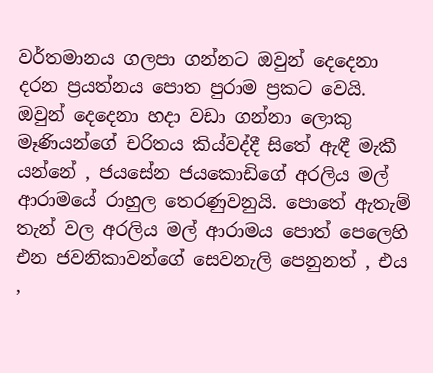වර්තමානය ගලපා ගන්නට ඔවුන් දෙදෙනා දරන ප්‍රයත්නය පොත පුරාම ප්‍රකට වෙයි. ඔවුන් දෙදෙනා හදා වඩා ගන්නා ලොකු මෑණියන්ගේ චරිතය කිය්වද්දී සිතේ ඇඳී මැකී යන්නේ , ජයසේන ජයකොඩිගේ අරලිය මල් ආරාමයේ රාහුල තෙරණුවනුයි. පොතේ ඇතැම් තැන් වල අරලිය මල් ආරාමය පොත් පෙලෙහි එන ජවනිකාවන්ගේ සෙවනැලි පෙනුනත් , එය ,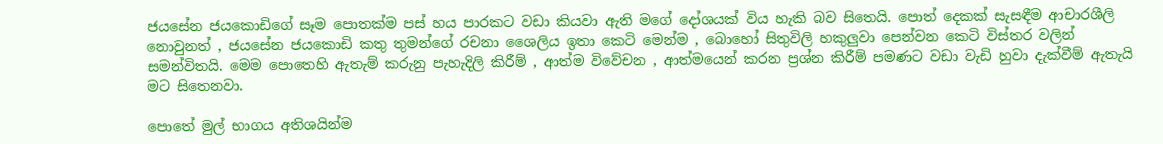ජයසේන ජයකොඩිගේ සෑම පොතක්ම පස් හය පාරකට වඩා කියවා ඇති මගේ දෝශයක් විය හැකි බව සිතෙයි. පොත් දෙකක් සැසඳීම ආචාරශීලි නොවුනත් , ජයසේන ජයකොඩි කතු තුමන්ගේ රචනා ශෛලිය ඉතා කෙටි මෙන්ම , බොහෝ සිතුවිලි හකුලුවා පෙන්වන කෙටි විස්තර වලින් සමන්විතයි. මෙම පොතෙහි ඇතැම් කරුනු පැහැදිලි කිරීම් , ආත්ම විවේචන , ආත්මයෙන් කරන ප්‍රශ්න කිරීම් පමණට වඩා වැඩි හුවා දැක්වීම් ඇතැයි මට සිතෙනවා.

පොතේ මුල් භාගය අතිශයින්ම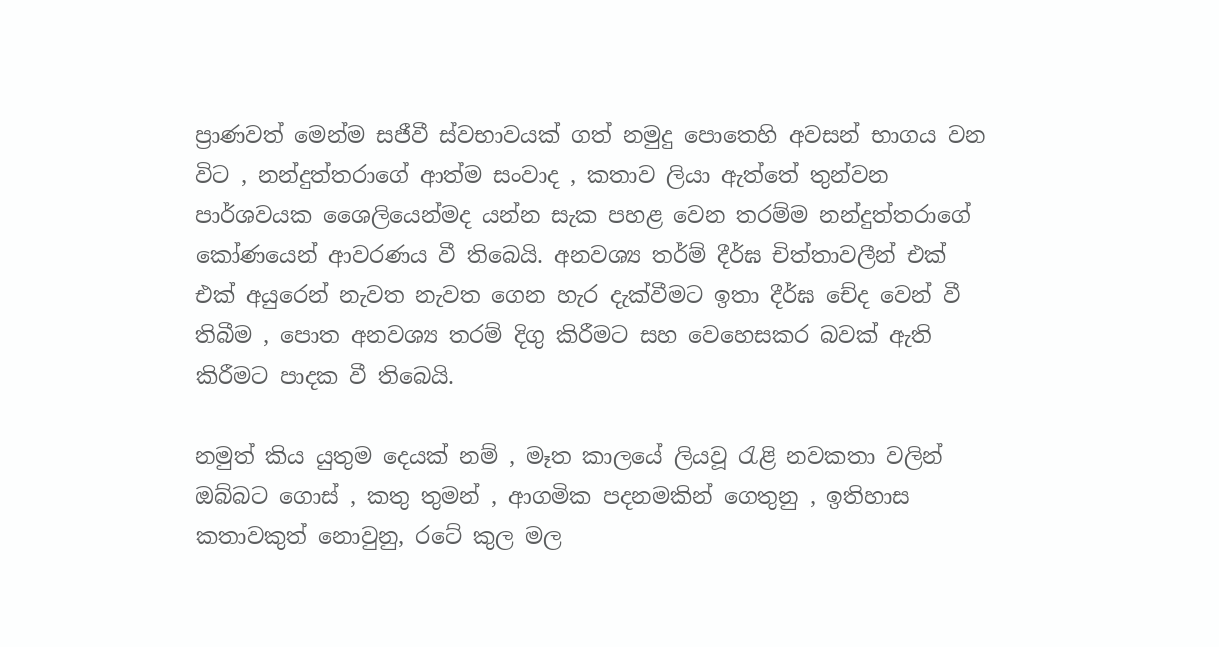ප්‍රාණවත් මෙන්ම සජීවී ස්වභාවයක් ගත් නමුදු පොතෙහි අවසන් භාගය වන විට , නන්දුත්තරාගේ ආත්ම සංවාද , කතාව ලියා ඇත්තේ තුන්වන පාර්ශවයක ශෛලියෙන්මද යන්න සැක පහළ වෙන තරම්ම නන්දුත්තරාගේ කෝණයෙන් ආවරණය වී තිබෙයි. අනවශ්‍ය තර්ම් දීර්ඝ චිත්තාවලීන් එක් එක් අයුරෙන් නැවත නැවත ගෙන හැර දැක්වීමට ඉතා දීර්ඝ චේද වෙන් වී තිබීම , පොත අනවශ්‍ය තරම් දිගු කිරීමට සහ වෙහෙසකර බවක් ඇති කිරීමට පාදක වී තිබෙයි.

නමුත් කිය යුතුම දෙයක් නම් , මෑත කාලයේ ලියවූ ‍රැළි නවකතා වලින් ඔබ්බට ගොස් , කතු තුමන් , ආගමික පදනමකින් ගෙතුනු , ඉතිහාස කතාවකුත් නොවුනු, රටේ කුල මල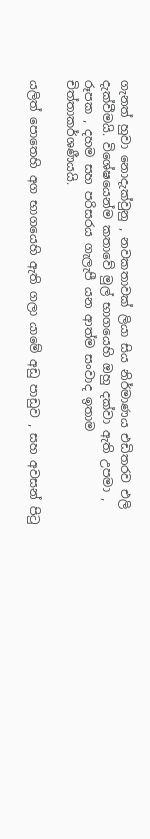ගැනත් හුවා නොදැක්වුනු , නවකතාවක් ලියා සිය නිර්මාණය එඩිතරව එලි දැක්වීමයි. විශේෂයෙන්ම කතාවේ මුල් භාගයෙහි ඔහු දක්වා ඇති උපමා , රූපක , දහම සහ පරිසරය ගැලැපී යන ආත්ම සංවාද ඉතාම චිත්තාකර්ශණීයයි.

යලිත් පොතෙහි අග භාගයෙහි ඇති ගලා යාමේ අඩු පාඩුව , සහ අවසන් පි‍ටු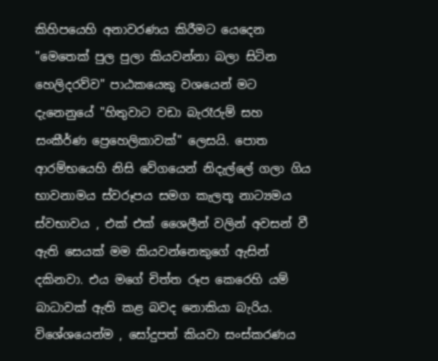කිහිපයෙහි අනාවරණය කිරීමට යෙදෙන "මෙතෙක් පුල පුලා කියවන්නා බලා සිටින හෙලිදරව්ව" පාඨකයෙකු වශයෙන් මට දැනෙනුයේ "හිතුවාට වඩා බැරෑරුම් සහ සංකීර්ණ ප්‍රෙහෙලිකාවක්" ලෙසයි. පොත ආරම්භයෙහි නිසි වේගයෙන් නිදැල්ලේ ගලා ගිය භාවනාමය ස්වරූපය සමග කැලතූ නාට්‍යමය ස්වභාවය , එක් එක් ශෛලීන් වලින් අවසන් වී ඇති සෙයක් මම කියවන්නෙකුගේ ඇසින් දකිනවා. එය මගේ චිත්ත රූප කෙරෙහි යම් බාධාවක් ඇති කළ බවද නොකියා බැරිය. විශේශයෙන්ම , සෝදුපත් කියවා සංස්කරණය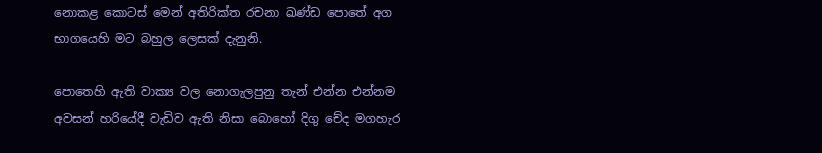නොකළ කොටස් මෙන් අතිරික්ත රචනා ඛණ්ඩ පොතේ අග භාගයෙහි මට බහුල ලෙසක් දැනුනි.

පොතෙහි ඇති වාක්‍ය වල නොගැලපුනු තැන් එන්න එන්නම අවසන් හරියේදී වැඩිව ඇති නිසා බොහෝ දිගු චේද මගහැර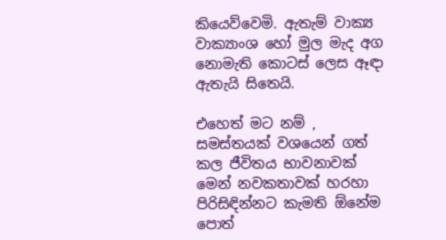කියෙව්වෙමි. ඇතැම් වාක්‍ය වාක්‍යාංශ හෝ මුල මැද අග නොමැති කොටස් ලෙස ඈඳා ඇතැයි සිතෙයි.

එහෙත් මට නම් , සමස්තයක් වශයෙන් ගත් කල ජීවිතය භාවනාවක් මෙන් නවකතාවක් හරහා පිරිසිඳින්නට කැමති ඕනේම පොත්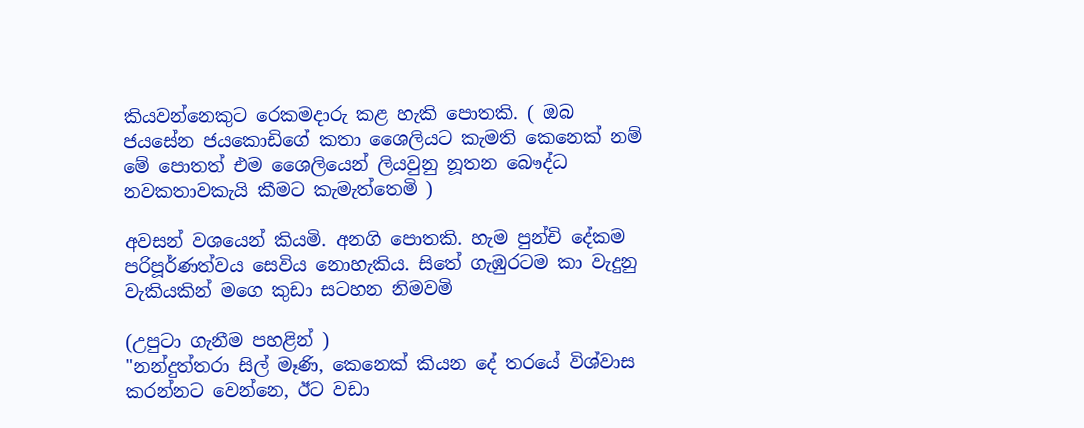කියවන්නෙකුට රෙකමදාරු කළ හැකි පොතකි. ( ඔබ ජයසේන ජයකොඩිගේ කතා ශෛලියට කැමති කෙනෙක් නම් මේ පොතත් එම ශෛලියෙන් ලියවුනු නූතන බෞද්ධ නවකතාවකැයි කීමට කැමැත්තෙමි )

අවසන් වශයෙන් කියමි. අනගි පොතකි. හැම පුන්චි දේකම පරිපූර්ණත්වය සෙවිය නොහැකිය. සිතේ ගැඹුරටම කා වැදුනු වැකියකින් මගෙ කුඩා සටහන නිමවමි

(උපුටා ගැනීම පහළින් )
"නන්දුත්තරා සිල් මෑණි, කෙනෙක් කියන දේ තරයේ විශ්වාස කරන්නට වෙන්නෙ, ඊට වඩා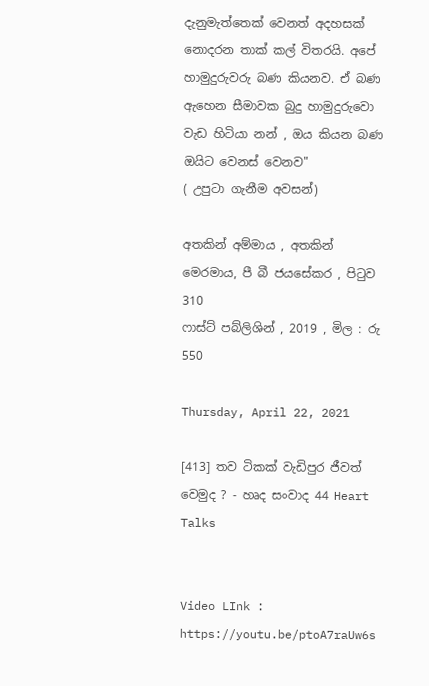දැනුමැත්තෙක් වෙනත් අදහසක් නොදරන තාක් කල් විතරයි. අපේ හාමුදුරුවරු බණ කියනව. ඒ බණ ඇහෙන සීමාවක බුදු හාමුදුරුවො වැඩ හිටියා නන් , ඔය කියන බණ ඔයිට වෙනස් වෙනව"
( උපුටා ගැනීම අවසන්)

අතකින් අම්මාය , අතකින් මෙරමාය, පී බී ජයසේකර , පි‍ටුව 310
ෆාස්ට් පබ්ලිශින් , 2019 , මිල : රු 550

Thursday, April 22, 2021

[413] තව ටිකක් වැඩිපුර ජීවත් වෙමුද ? - හෘද සංවාද 44 Heart Talks


Video LInk : https://youtu.be/ptoA7raUw6s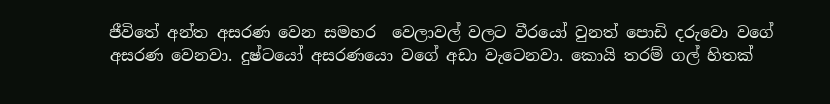ජීවිතේ අන්ත අසරණ වෙන සමහර  වෙලාවල් වලට වීරයෝ වුනත් පොඩි දරුවො වගේ අසරණ වෙනවා. දුෂ්ටයෝ අසරණයො වගේ අඩා වැටෙනවා. කොයි තරම් ගල් හිතක්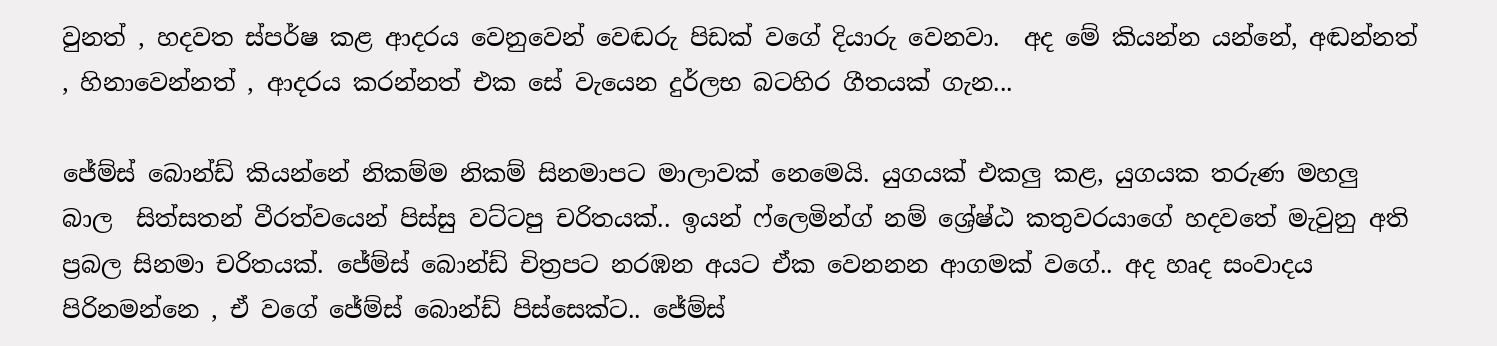වුනත් , හදවත ස්පර්ෂ කළ ආදරය වෙනුවෙන් වෙඬරු පිඩක් වගේ දියාරු වෙනවා.  අද මේ කියන්න යන්නේ, අඬන්නත් , හිනාවෙන්නත් , ආදරය කරන්නත් එක සේ වැයෙන දුර්ලභ බටහිර ගීතයක් ගැන...

ජේම්ස් බොන්ඩ් කියන්නේ නිකම්ම නිකම් සිනමාපට මාලාවක් නෙමෙයි. යුගයක් එකලු කළ, යුගයක තරුණ මහලු බාල  සිත්සතන් වීරත්වයෙන් පිස්සු වට්ටපු චරිතයක්.. ඉයන් ෆ්ලෙමින්ග් නම් ශ්‍රේෂ්ඨ කතුවරයාගේ හදවතේ මැවුනු අති ප්‍රබල සිනමා චරිතයක්. ජේම්ස් බොන්ඩ් චිත්‍රපට නරඹන අයට ඒක වෙනනන ආගමක් වගේ.. අද හෘද සංවාදය පිරිනමන්නෙ , ඒ වගේ ජේම්ස් බොන්ඩ් පිස්සෙක්ට.. ජේම්ස්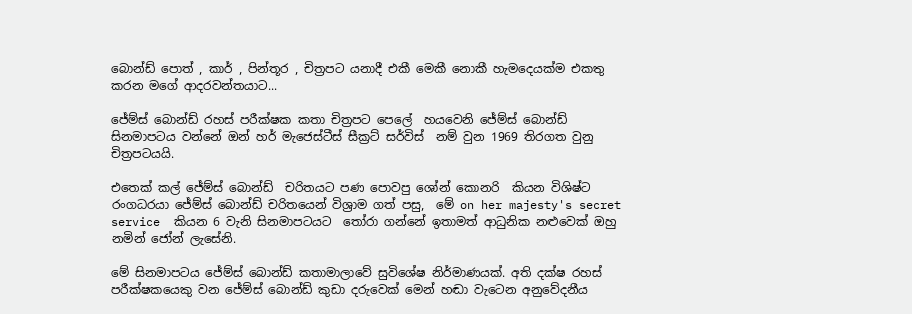බොන්ඩ් පොත් , කාර් , පින්තූර , චිත්‍රපට යනාදී එකී මෙකී නොකී හැමදෙයක්ම එකතු කරන මගේ ආදරවන්තයාට...

ජේම්ස් බොන්ඩ් රහස් පරීක්ෂක කතා චිත්‍රපට පෙලේ  හයවෙනි ජේම්ස් බොන්ඩ් සිනමාපටය වන්නේ ඔන් හර් මැජෙස්ටීස් සීක්‍රට් සර්විස්  නම් වුන 1969 තිරගත වුනු චිත්‍රපටයයි.

එතෙක් කල් ජේම්ස් බොන්ඩ්  චරිතයට පණ පොවපු ශෝන් කොනරි  කියන විශිෂ්ට රංගධරයා ජේම්ස් බොන්ඩ් චරිතයෙන් විශ්‍රාම ගත් පසු,  මේ on her majesty's secret service  කියන 6 වැනි සිනමාපටයට  තෝරා ගන්නේ ඉතාමත් ආධුනික නළුවෙක් ඔහු නමින් ජෝන් ලැසේනි.

මේ සිනමාපටය ජේම්ස් බොන්ඩ් කතාමාලාවේ සුවිශේෂ නිර්මාණයක්. අති දක්ෂ රහස් පරීක්ෂකයෙකු වන ජේම්ස් බොන්ඩ් කුඩා දරුවෙක් මෙන් හඬා වැටෙන අනුවේදනීය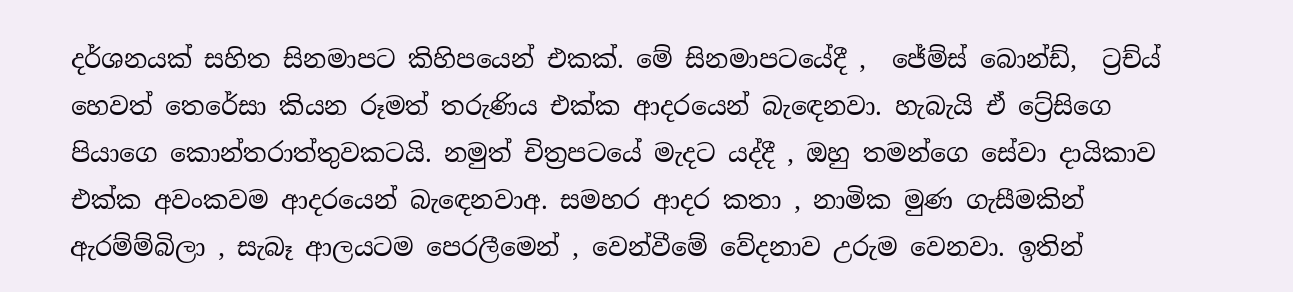දර්ශනයක් සහිත සිනමාපට කිහිපයෙන් එකක්. මේ සිනමාපටයේදී ,  ජේම්ස් බොන්ඩ්,  ට්‍රච්ය් හෙවත් තෙරේසා කියන රූමත් තරුණිය එක්ක ආදරයෙන් බැඳෙනවා. හැබැයි ඒ ට්‍රේසිගෙ පියාගෙ කොන්තරාත්තුවකටයි. නමුත් චිත්‍රපටයේ මැදට යද්දී , ඔහු තමන්ගෙ සේවා දායිකාව එක්ක අවංකවම ආදරයෙන් බැ‍ඳෙනවාඅ. සමහර ආදර කතා , නාමික මුණ ගැසීමකින් ඇරම්ම්බිලා , සැබෑ ආලයටම පෙරලීමෙන් , වෙන්වීමේ වේදනාව උරුම වෙනවා. ඉතින්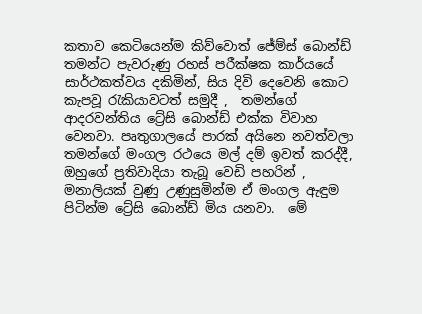කතාව කෙටියෙන්ම කිව්වොත් ජේම්ස් බොන්ඩ් තමන්ට පැවරුණු රහස් පරීක්ෂක කාර්යයේ සාර්ථකත්වය දකිමින්, සිය දිවි දෙවෙනි කොට කැපවූ ‍රැකියාවටත් සමුදී ,  තමන්ගේ ආදරවන්තිය ට්‍රේසි බොන්ඩ් එක්ක විවාහ වෙනවා. පෘතුගාලයේ පාරක් අයිනෙ නවත්වලා තමන්ගේ මංගල රථයෙ මල් දම් ඉවත් කරද්දී, ඔහුගේ ප්‍රතිවාදියා තැබූ වෙඩි පහරින් , මනාලියක් වුණු උණුසුමින්ම ඒ මංගල ඇඳුම පිටින්ම ට්‍රේසි බොන්ඩ් මිය යනවා.  මේ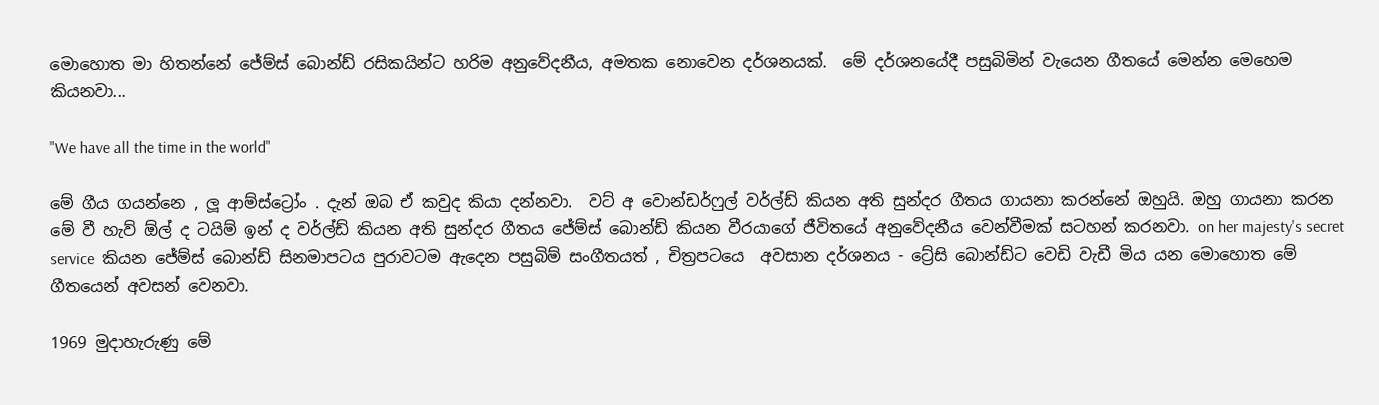මොහොත මා හිතන්නේ ජේම්ස් බොන්ඩ් රසිකයින්ට හරිම අනුවේදනීය, අමතක නොවෙන දර්ශනයක්.  මේ දර්ශනයේදී පසුබිමින් වැයෙන ගීතයේ මෙන්න මෙහෙම කියනවා...

"We have all the time in the world"

මේ ගීය ගයන්නෙ , ලූ ආම්ස්ට්‍රෝං . දැන් ඔබ ඒ කවුද කියා දන්නවා.  වට් අ වොන්ඩර්ෆුල් වර්ල්ඩ් කියන අති සුන්දර ගීතය ගායනා කරන්නේ ඔහුයි. ඔහු ගායනා කරන මේ වී හැව් ඕල් ද ටයිම් ඉන් ද වර්ල්ඩ් කියන අති සුන්දර ගීතය ජේම්ස් බොන්ඩ් කියන වීරයාගේ ජීවිතයේ අනුවේදනීය වෙන්වීමක් සටහන් කරනවා. on her majesty's secret service  කියන ජේම්ස් බොන්ඩ් සිනමාපටය පුරාවටම ඇදෙන පසුබිම් සංගීතයත් , චිත්‍රපටයෙ  අවසාන දර්ශනය - ට්‍රේසි බොන්ඩ්ට වෙඩි වැඩී මිය යන මොහොත මේ ගීතයෙන් අවසන් වෙනවා.

1969 මුදාහැරුණු මේ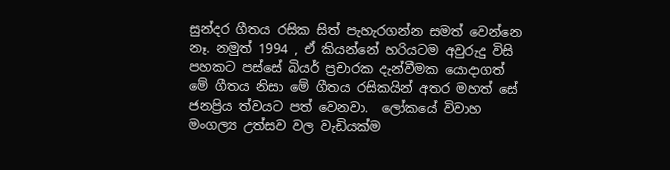සුන්දර ගීතය රසික සිත් පැහැරගන්න සමත් වෙන්නෙ නෑ. නමුත් 1994 , ඒ කියන්නේ හරියටම අවුරුදු විසි පහකට පස්සේ බියර් ප්‍රචාරක දැන්වීමක යොදාගත් මේ ගීතය නිසා මේ ගීතය රසිකයින් අතර මහත් සේ ජනප්‍රිය ත්වයට පත් වෙනවා.  ලෝකයේ විවාහ මංගල්‍ය උත්සව වල වැඩියක්ම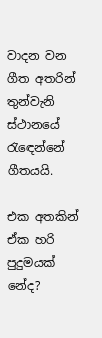වාදන වන ගීත අතරින් තුන්වැනි ස්ථානයේ රැඳෙන්නේ ගීතයයි.

එක අතකින් ඒක හරි පුදුමයක් නේද?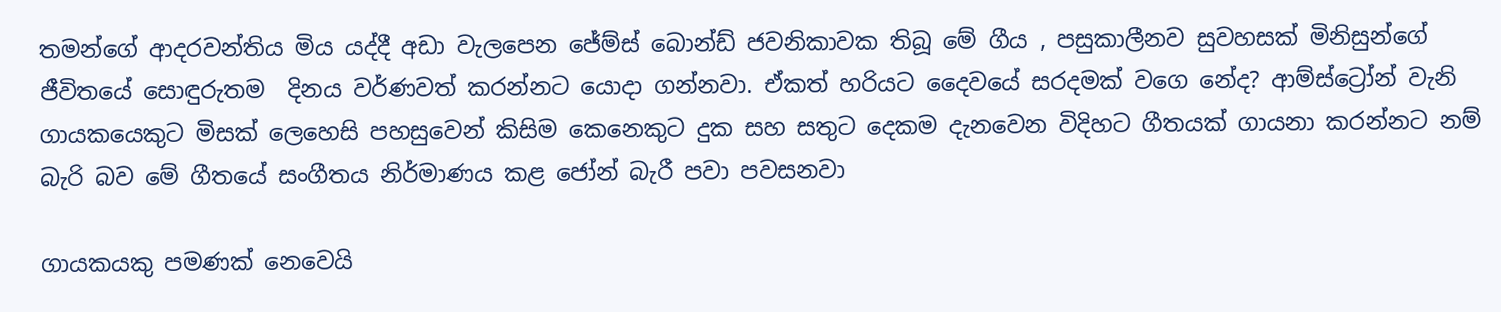තමන්ගේ ආදරවන්තිය මිය යද්දී අඩා වැලපෙන ජේම්ස් බොන්ඩ් ජවනිකාවක තිබූ මේ ගීය , පසුකාලීනව සුවහසක් මිනිසුන්ගේ ජීවිතයේ සොඳුරුතම  දිනය වර්ණවත් කරන්නට යොදා ගන්නවා. ඒකත් හරියට දෛවයේ සරදමක් වගෙ නේද? ආම්ස්ට්‍රෝන් වැනි ගායකයෙකුට මිසක් ලෙහෙසි පහසුවෙන් කිසිම කෙනෙකුට දුක සහ සතුට දෙකම දැනවෙන විදිහට ගීතයක් ගායනා කරන්නට නම් බැරි බව මේ ගීතයේ සංගීතය නිර්මාණය කළ ජෝන් බැරී පවා පවසනවා

ගායකයකු පමණක් නෙවෙයි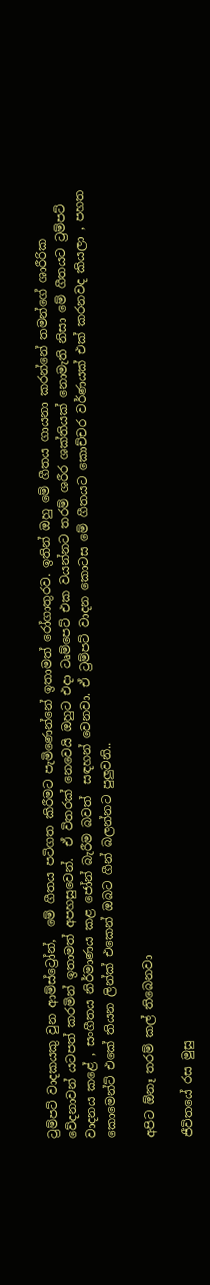ට්‍රම්පට් වාදකයකු වුන ආම්ස්ට්‍රෝන්,  මේ ගීතය පටිගත කිරීමට පැමිණෙන්නේ ඉතාමත් රෝගාතුරව. ඉතින් ඔහු මේ ගීතය ගායනා කරන්නේ තමන්ගේ ශාරීරික වේදනාවන් යටපත් කරමින් ඉතාමත් අපහසුවෙන්.  ඒ විතරක් නෙවෙයි ඔහුට එදා ටෘම්පෙට් එක වයන්නට තරම් ශරීර ශක්තියක් නොමැති නිසා මේ ගීතයට ට්‍රම්පට් වාදනය කළේ , සංගීතය නිර්මාණය කළ ජෝන් බැරීම බවත්  සඳහන් වෙනවා. ඒ ට්‍රම්පට් වාදන කොටස මේ ගීතයට කොච්චර වර්ණයක් එක් කරනවද කියලා , පහත කොමෙන්ට් එකේ තියන ලින්ක් එකෙන් ඔබට ගීන් බලන්නට පුලුවනි..

අපිට ඕනෑ තරම් කල් තිබෙනවා

ජීවිතයේ රස මුසු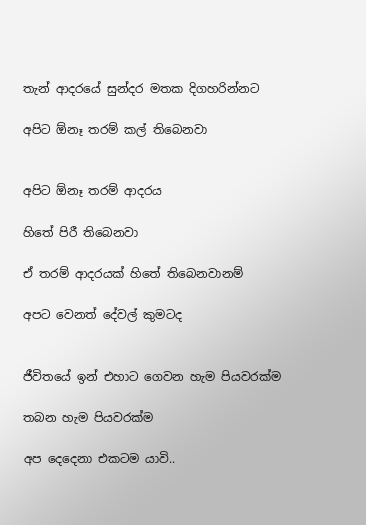තැන් ආදරයේ සුන්දර මතක දිගහරින්නට

අපිට ඕනෑ තරම් කල් තිබෙනවා


අපිට ඕනෑ තරම් ආදරය

හිතේ පිරී තිබෙනවා

ඒ තරම් ආදරයක් හිතේ තිබෙනවානම්

අපට වෙනත් දේවල් කුමටද


ජීවිතයේ ඉන් එහාට ගෙවන හැම පියවරක්ම

තබන හැම පියවරක්ම

අප දෙදෙනා එකටම යාවි..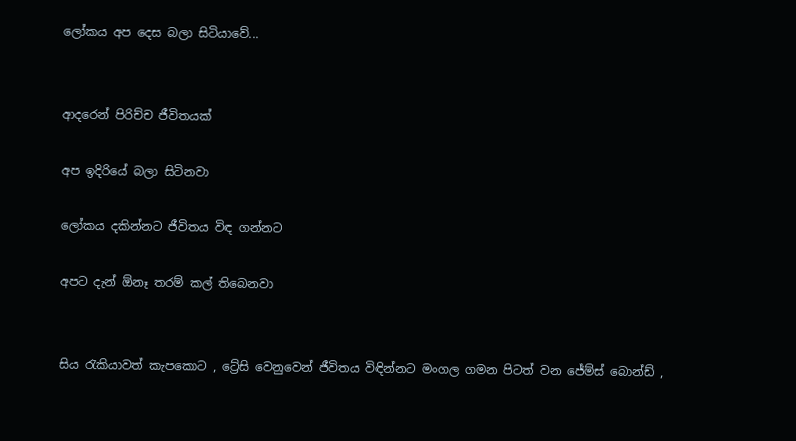ලෝකය අප දෙස බලා සිටියාවේ...


ආදරෙන් පිරිච්ච ජීවිතයක්

අප ඉදිරියේ බලා සිටිනවා

ලෝකය දකින්නට ජීවිතය විඳ ගන්නට

අපට දැන් ඕනෑ තරම් කල් තිබෙනවා


සිය ‍රැකියාවත් කැපකොට , ට්‍රේසි වෙනුවෙන් ජීවිතය විඳින්නට මංගල ගමන පිටත් වන ජේම්ස් බොන්ඩ් ,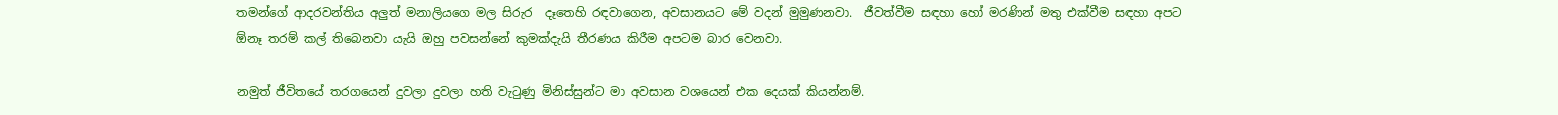තමන්ගේ ආදරවන්තිය අලුත් මනාලියගෙ මල සිරුර  දෑතෙහි රඳවාගෙන, අවසානයට මේ වදන් මුමුණනවා.  ජීවත්වීම සඳහා හෝ මරණින් මතු එක්වීම සඳහා අපට ඕනෑ තරම් කල් තිබෙනවා යැයි ඔහු පවසන්නේ කුමක්දැයි තීරණය කිරීම අපටම බාර වෙනවා.

නමුත් ජීවිතයේ තරගයෙන් දුවලා දුවලා හති වැටුණු මිනිස්සුන්ට මා අවසාන වශයෙන් එක දෙයක් කියන්නම්.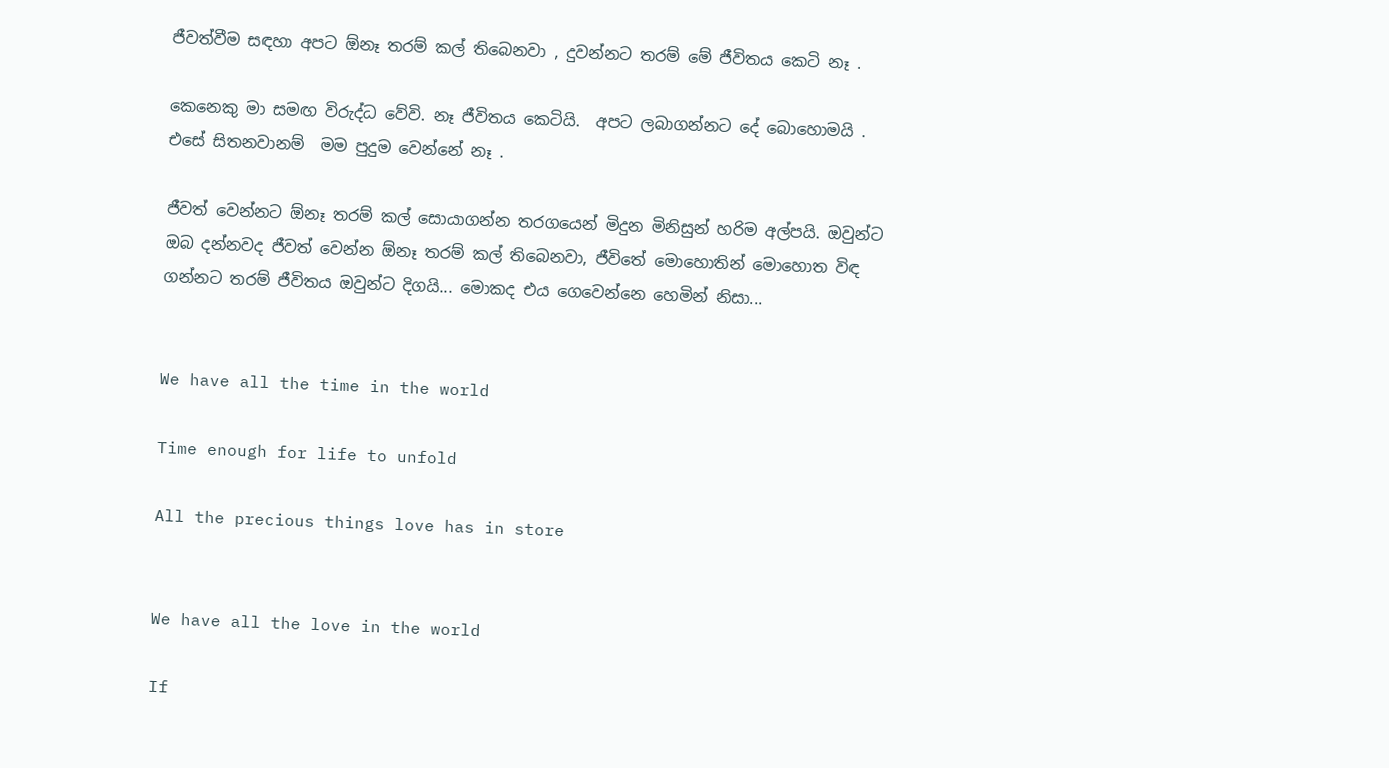ජීවත්වීම සඳහා අපට ඕනෑ තරම් කල් තිබෙනවා , දුවන්නට තරම් මේ ජීවිතය කෙටි නෑ .

කෙනෙකු මා සමඟ විරුද්ධ වේවි. නෑ ජීවිතය කෙටියි.  අපට ලබාගන්නට දේ බොහොමයි . එසේ සිතනවානම්  මම පුදුම වෙන්නේ නෑ .

ජීවත් වෙන්නට ඕනෑ තරම් කල් සොයාගන්න තරගයෙන් මිදුන මිනිසුන් හරිම අල්පයි. ඔවුන්ට ඔබ දන්නවද ජීවත් වෙන්න ඕනෑ තරම් කල් තිබෙනවා, ජීවිතේ මොහොතින් මොහොත විඳ ගන්නට තරම් ජීවිතය ඔවුන්ට දිගයි... මොකද එය ගෙවෙන්නෙ හෙමින් නිසා...


We have all the time in the world

Time enough for life to unfold

All the precious things love has in store


We have all the love in the world

If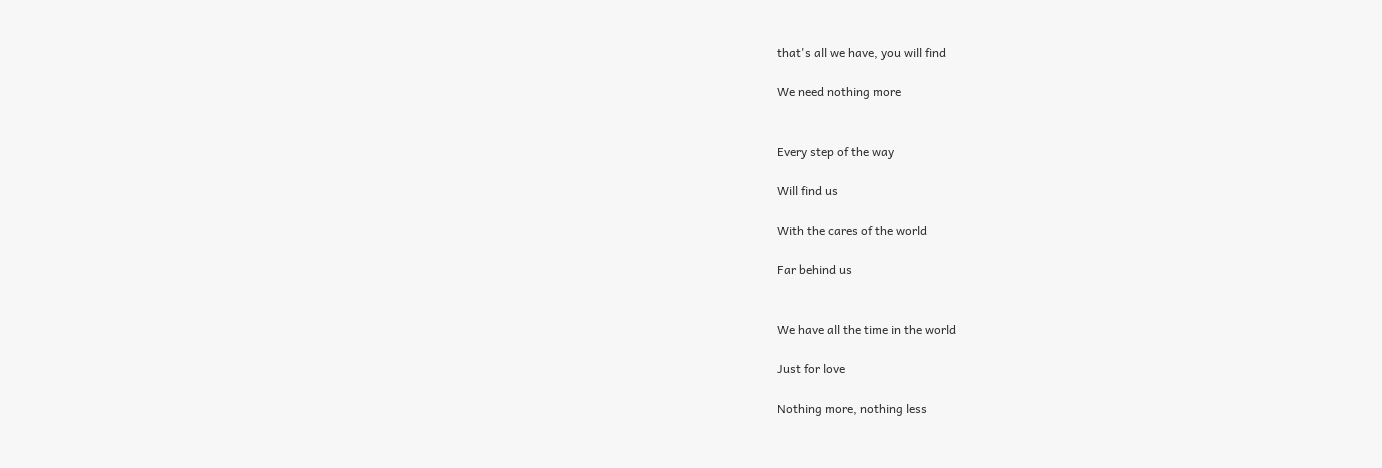that's all we have, you will find

We need nothing more


Every step of the way

Will find us

With the cares of the world

Far behind us


We have all the time in the world

Just for love

Nothing more, nothing less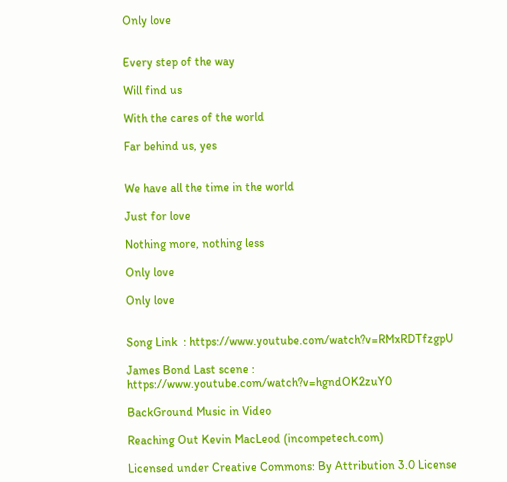Only love


Every step of the way

Will find us

With the cares of the world

Far behind us, yes


We have all the time in the world

Just for love

Nothing more, nothing less

Only love

Only love


Song Link  : https://www.youtube.com/watch?v=RMxRDTfzgpU

James Bond Last scene : https://www.youtube.com/watch?v=hgndOK2zuY0

BackGround Music in Video

Reaching Out Kevin MacLeod (incompetech.com)

Licensed under Creative Commons: By Attribution 3.0 License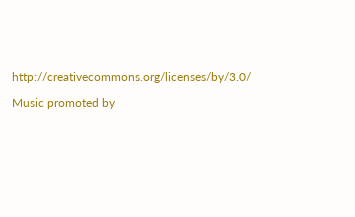http://creativecommons.org/licenses/by/3.0/

Music promoted by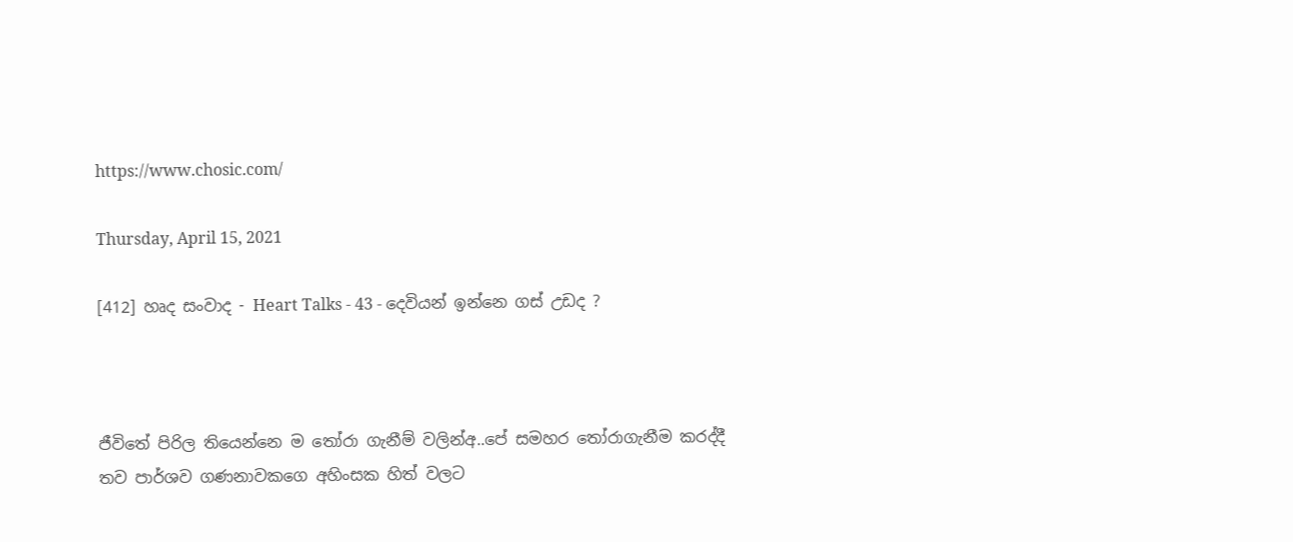https://www.chosic.com/

Thursday, April 15, 2021

[412] හෘද සංවාද - Heart Talks - 43 - දෙවියන් ඉන්නෙ ගස් උඩද ?



ජීවිතේ පිරිල තියෙන්නෙ ම තෝරා ගැනීම් වලින්අ..පේ සමහර තෝරාගැනීම කරද්දී තව පාර්ශව ගණනාවකගෙ අහිංසක හිත් වලට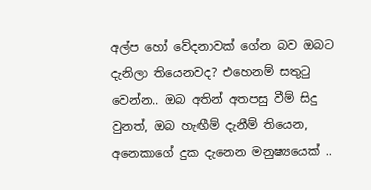අල්ප හෝ වේදනාවක් ගේන බව ඔබට දැනිලා තියෙනවද? එහෙනම් සතුටු වෙන්න.. ඔබ අතින් අතපසු වීම් සිදු වුනත්, ඔබ හැඟීම් දැනීම් තියෙන, අනෙකාගේ දුක දැනෙන මනුෂ්‍යයෙක් ..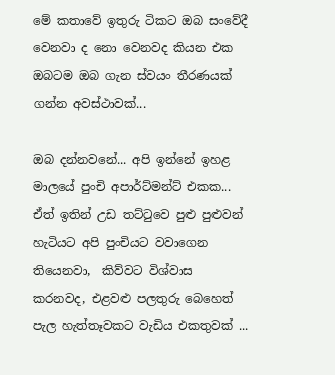මේ කතාවේ ඉතුරු ටිකට ඔබ සංවේදී වෙනවා ද නො වෙනවද කියන එක ඔබටම ඔබ ගැන ස්වයං තීරණයක් ගන්න අවස්ථාවක්...

ඔබ දන්නවනේ... අපි ඉන්නේ ඉහළ මාලයේ පුංචි අපාර්ට්මන්ට් එකක... ඒත් ඉතින් උඩ තට්ටුවෙ පුළු පුළුවන් හැටියට අපි පුංචියට වවාගෙන තියෙනවා,  කිව්වට විශ්වාස කරනවද, එළවළු පලතුරු බෙහෙත් පැල හැත්තෑවකට වැඩිය එකතුවක් ...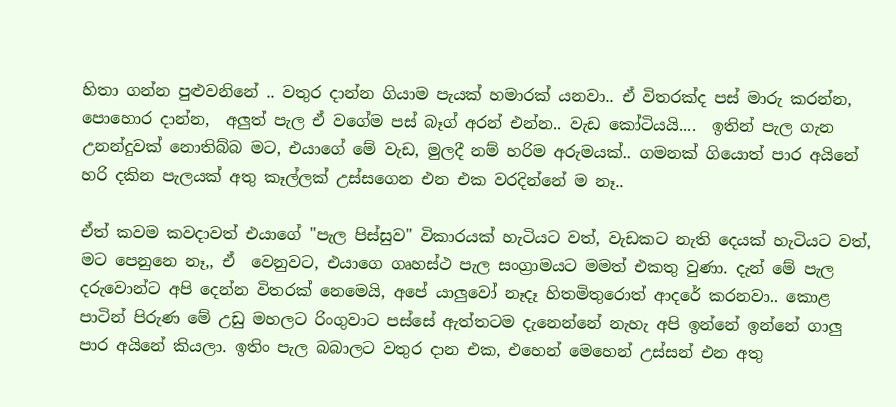හිතා ගන්න පුළුවනිනේ .. වතුර දාන්න ගියාම පැයක් හමාරක් යනවා.. ඒ විතරක්ද පස් මාරු කරන්න,  පොහොර දාන්න,  අලුත් පැල ඒ වගේම පස් බෑග් අරන් එන්න.. වැඩ කෝටියයි....  ඉතින් පැල ගැන උනන්දුවක් නොතිබ්බ මට, එයාගේ මේ වැඩ, මුලදී නම් හරිම අරුමයක්.. ගමනක් ගියොත් පාර අයිනේ හරි දකින පැලයක් අතු කෑල්ලක් උස්සගෙන එන එක වරදින්නේ ම නෑ..

ඒත් කවම කවදාවත් එයාගේ "පැල පිස්සුව" විකාරයක් හැටියට වත්, වැඩකට නැති දෙයක් හැටියට වත්, මට පෙනුනෙ නෑ,, ඒ  වෙනුවට, එයාගෙ ගෘහස්ථ පැල සංග්‍රාමයට මමත් එකතු වුණා. දැන් මේ පැල දරුවොන්ට අපි දෙන්න විතරක් නෙමෙයි, අපේ යාලුවෝ නෑදෑ හිතමිතුරොත් ආදරේ කරනවා.. කොළ පාටින් පිරුණ මේ උඩු මහලට රිංගුවාට පස්සේ ඇත්තටම දැනෙන්නේ නැහැ අපි ඉන්නේ ඉන්නේ ගාලු පාර අයිනේ කියලා. ඉතිං පැල බබාලට වතුර දාන එක, එහෙන් මෙහෙන් උස්සන් එන අතු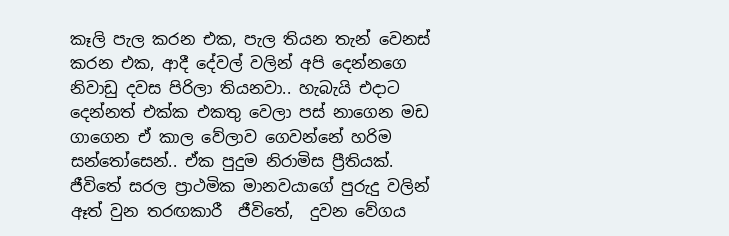කෑලි පැල කරන එක, පැල තියන තැන් වෙනස් කරන එක, ආදී දේවල් වලින් අපි දෙන්නගෙ නිවාඩු දවස පිරිලා තියනවා.. හැබැයි එදාට දෙන්නත් එක්ක එකතු වෙලා පස් නාගෙන මඩ ගාගෙන ඒ කාල වේලාව ගෙවන්නේ හරිම සන්තෝසෙන්.. ඒක පුදුම නිරාමිස ප්‍රීතියක්. ජීවිතේ සරල ප්‍රාථමික මානවයාගේ පුරුදු වලින් ඈත් වුන තරඟකාරී  ජීවිතේ,  දුවන වේගය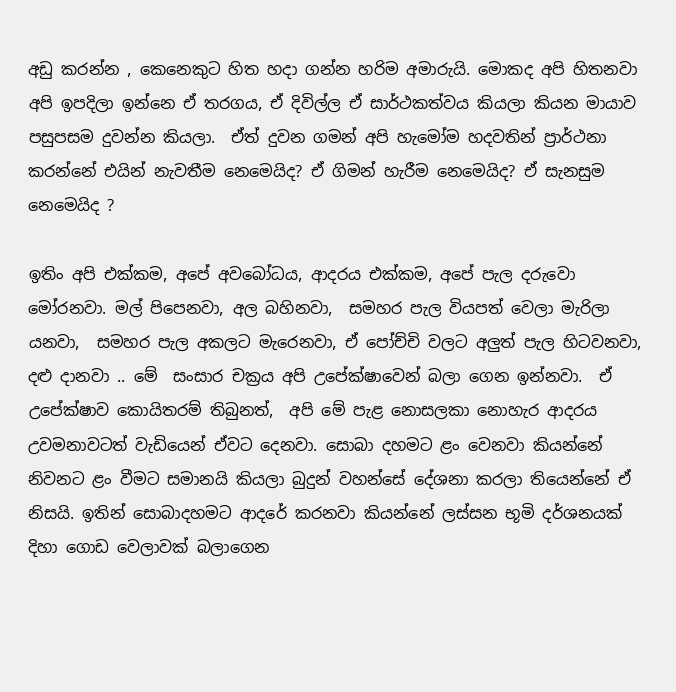අඩු කරන්න , කෙනෙකුට හිත හදා ගන්න හරිම අමාරුයි. මොකද අපි හිතනවා අපි ඉපදිලා ඉන්නෙ ඒ තරගය, ඒ දිවිල්ල ඒ සාර්ථකත්වය කියලා කියන මායාව පසුපසම දුවන්න කියලා.  ඒත් දුවන ගමන් අපි හැමෝම හදවතින් ප්‍රාර්ථනා කරන්නේ එයින් නැවතීම නෙමෙයිද? ඒ ගිමන් හැරීම නෙමෙයිද? ඒ සැනසුම නෙමෙයිද ?

ඉතිං අපි එක්කම, අපේ අවබෝධය, ආදරය එක්කම, අපේ පැල දරුවො මෝරනවා. මල් පිපෙනවා, අල බහිනවා,  සමහර පැල වියපත් වෙලා මැරිලා යනවා,  සමහර පැල අකලට මැරෙනවා, ඒ පෝච්චි වලට අලුත් පැල හිටවනවා, දළු දානවා .. මේ  සංසාර චක්‍රය අපි උපේක්ෂාවෙන් බලා ගෙන ඉන්නවා.  ඒ උපේක්ෂාව කොයිතරම් තිබුනත්,  අපි මේ පැළ නොසලකා නොහැර ආදරය උවමනාවටත් වැඩියෙන් ඒවට දෙනවා. සොබා දහමට ළං වෙනවා කියන්නේ නිවනට ළං වීමට සමානයි කියලා බුදුන් වහන්සේ දේශනා කරලා තියෙන්නේ ඒ නිසයි. ඉතින් සොබාදහමට ආදරේ කරනවා කියන්නේ ලස්සන භූමි දර්ශනයක් දිහා ගොඩ වෙලාවක් බලාගෙන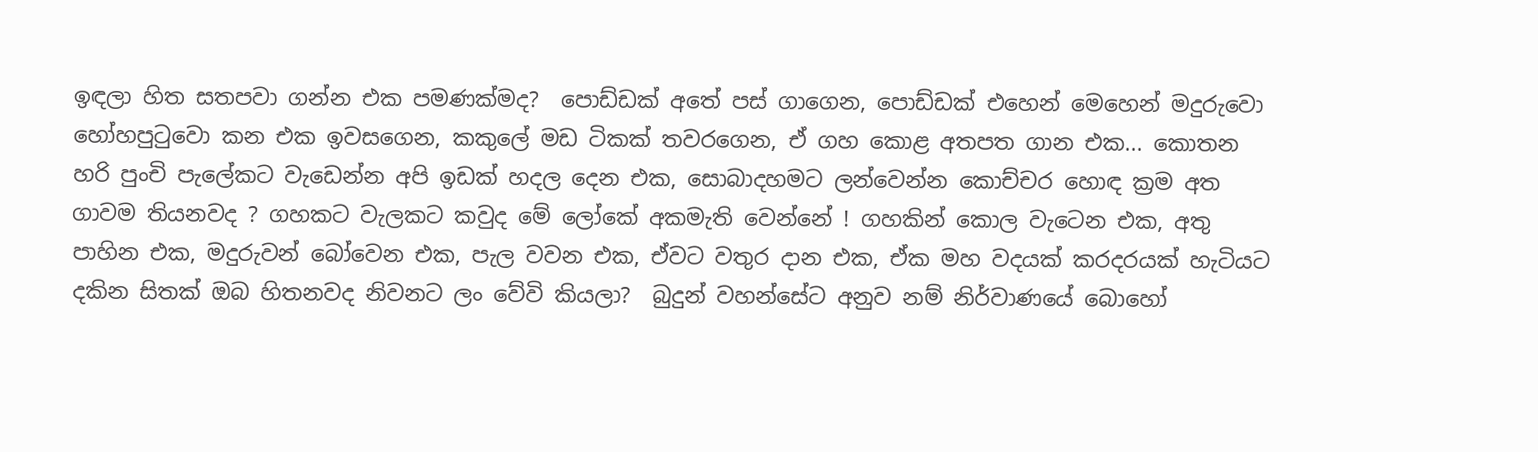ඉඳලා හිත සතපවා ගන්න එක පමණක්මද?  පොඩ්ඩක් අතේ පස් ගාගෙන, පොඩ්ඩක් එහෙන් මෙහෙන් මදුරුවො හෝහපුටුවො කන එක ඉවසගෙන, කකුලේ මඩ ටිකක් තවරගෙන, ඒ ගහ කොළ අතපත ගාන එක... කොතන හරි පුංචි පැලේකට වැඩෙන්න අපි ඉඩක් හදල දෙන එක, සොබාදහමට ලන්වෙන්න කොච්චර හොඳ ක්‍රම අත ගාවම තියනවද ? ගහකට වැලකට කවුද මේ ලෝකේ අකමැති වෙන්නේ ! ගහකින් කොල වැටෙන එක, අතු පාහින එක, මදුරුවන් බෝවෙන එක, පැල වවන එක, ඒවට වතුර දාන එක, ඒක මහ වදයක් කරදරයක් හැටියට දකින සිතක් ඔබ හිතනවද නිවනට ලං වේවි කියලා?  බුදුන් වහන්සේට අනුව නම් නිර්වාණයේ බොහෝ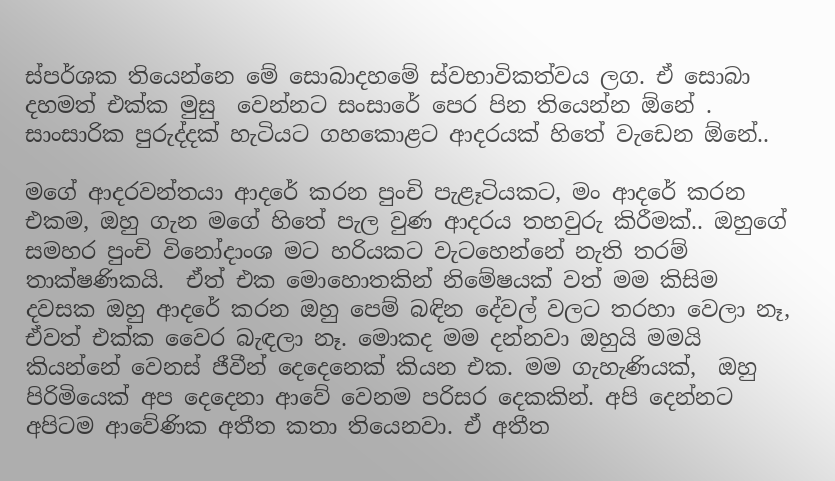ස්පර්ශක තියෙන්නෙ මේ සොබාදහමේ ස්වභාවිකත්වය ලග. ඒ සොබා දහමත් එක්ක මුසු  වෙන්නට සංසාරේ පෙර පින තියෙන්න ඕනේ . සාංසාරික පුරුද්දක් හැටියට ගහකොළට ආදරයක් හිතේ වැඩෙන ඕනේ..

මගේ ආදරවන්තයා ආදරේ කරන පුංචි පැළෑටියකට, මං ආදරේ කරන එකම, ඔහු ගැන මගේ හිතේ පැල වුණ ආදරය තහවුරු කිරීමක්.. ඔහුගේ සමහර පුංචි විනෝදාංශ මට හරියකට වැටහෙන්නේ නැති තරම් තාක්ෂණිකයි.  ඒත් එක මොහොතකින් නිමේෂයක් වත් මම කිසිම දවසක ඔහු ආදරේ කරන ඔහු පෙම් බඳින දේවල් වලට තරහා වෙලා නෑ, ඒවත් එක්ක වෛර බැඳලා නෑ. මොකද මම දන්නවා ඔහුයි මමයි කියන්නේ වෙනස් ජීවීන් දෙදෙනෙක් කියන එක. මම ගැහැණියක්,  ඔහු පිරිමියෙක් අප දෙදෙනා ආවේ වෙනම පරිසර දෙකකින්. අපි දෙන්නට අපිටම ආවේණික අතීත කතා තියෙනවා. ඒ අතීත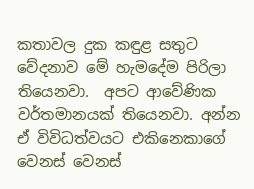කතාවල දුක කඳුළ සතුට  වේදනාව මේ හැමදේම පිරිලා තියෙනවා.  අපට ආවේණික වර්තමානයක් තියෙනවා. අන්න ඒ විවිධත්වයට එකිනෙකාගේ වෙනස් වෙනස්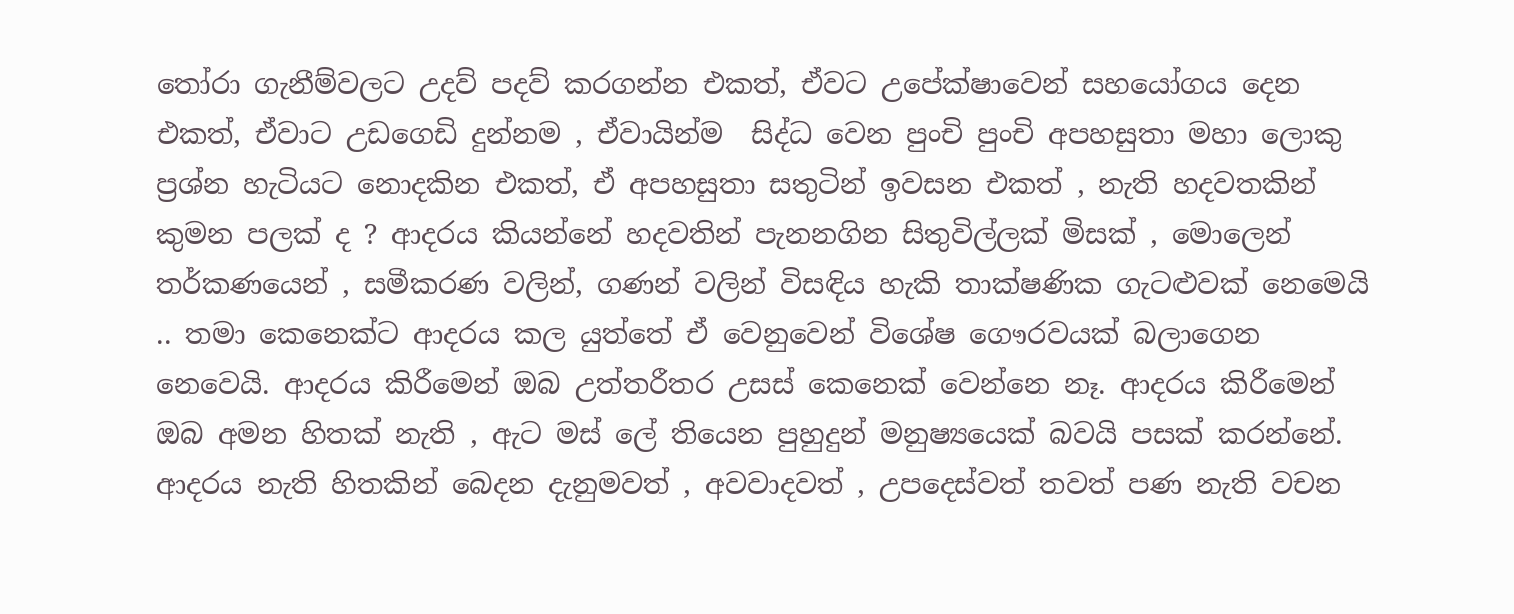තෝරා ගැනීම්වලට උදව් පදව් කරගන්න එකත්, ඒවට උපේක්ෂාවෙන් සහයෝගය දෙන එකත්, ඒවාට උඩගෙඩි දුන්නම , ඒවායින්ම  සිද්ධ වෙන පුංචි පුංචි අපහසුතා මහා ලොකු ප්‍රශ්න හැටියට නොදකින එකත්, ඒ අපහසුතා සතුටින් ඉවසන එකත් , නැති හදවතකින් කුමන පලක් ද ? ආදරය කියන්නේ හදවතින් පැනනගින සිතුවිල්ලක් මිසක් , මොලෙන් තර්කණයෙන් , සමීකරණ වලින්, ගණන් වලින් විසඳිය හැකි තාක්ෂණික ගැටළුවක් නෙමෙයි .. තමා කෙනෙක්ට ආදරය කල යුත්තේ ඒ වෙනුවෙන් විශේෂ ගෞරවයක් බලාගෙන නෙවෙයි. ආදරය කිරීමෙන් ඔබ උත්තරීතර උසස් කෙනෙක් වෙන්නෙ නෑ. ආදරය කිරීමෙන් ඔබ අමන හිතක් නැති , ඇට මස් ලේ තියෙන පුහුදුන් මනුෂ්‍යයෙක් බවයි පසක් කරන්නේ. ආදරය නැති හිතකින් බෙදන දැනුමවත් , අවවාදවත් , උපදෙස්වත් තවත් පණ නැති වචන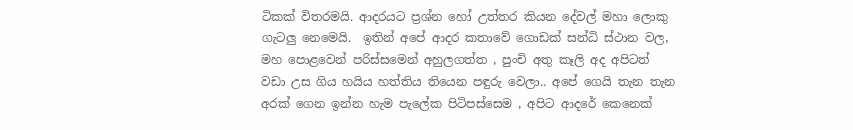ටිකක් විතරමයි. ආදරයට ප්‍රශ්න හෝ උත්තර කියන දේවල් මහා ලොකු ගැටලු නෙමෙයි.  ඉතින් අපේ ආදර කතාවේ ගොඩක් සන්ධි ස්ථාන වල, මහ පොළවෙන් පරිස්සමෙන් අහුලගත්ත , පුංචි අතු කෑලි අද අපිටත් වඩා උස ගිය හයිය හත්තිය තියෙන පඳුරු වෙලා.. අපේ ගෙයි තැන තැන අරක් ගෙන ඉන්න හැම පැලේක පිටිපස්සෙම , අපිට ආදරේ කෙනෙක්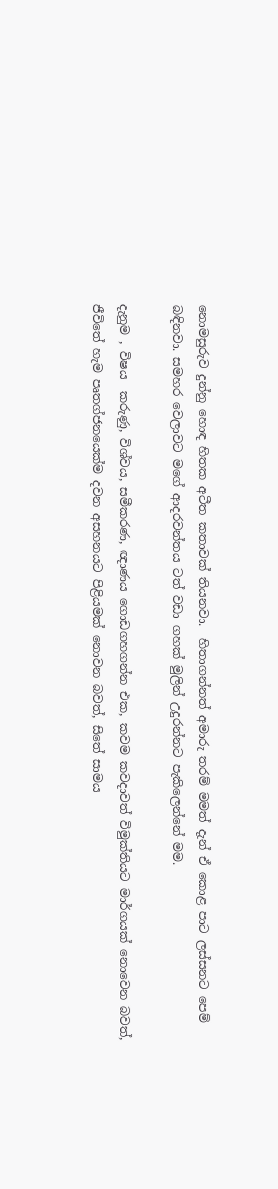නොමසුරුව දුන්නු හොඳ හිතක අටීත කතාවක් තියනවා.  හිතාගන්නත් අමාරු තරම් මමත් දැන් ඒ කොළ පාට ලස්සනට පෙම් බඳිනවා. සමහර වෙලාවට මගේ ආදරවන්තය ටත් වඩා ගහක් මුලින් උදුරන්නට පැකිලෙන්නේ මම.

දැනුම , විෂය  කරුණු, විශ්වය, සමීකරණ, ඥාණය ගොඩගහගන්න එක, කවම කවදාවත් විමුක්තියට මාර්ගයක් නොවෙන බවත්, ජීවිතේ හැම පෘතග්ජනයෙක්ම දවන අසහනයට පිළියමක් නොවන බවත්, සිතේ සාමය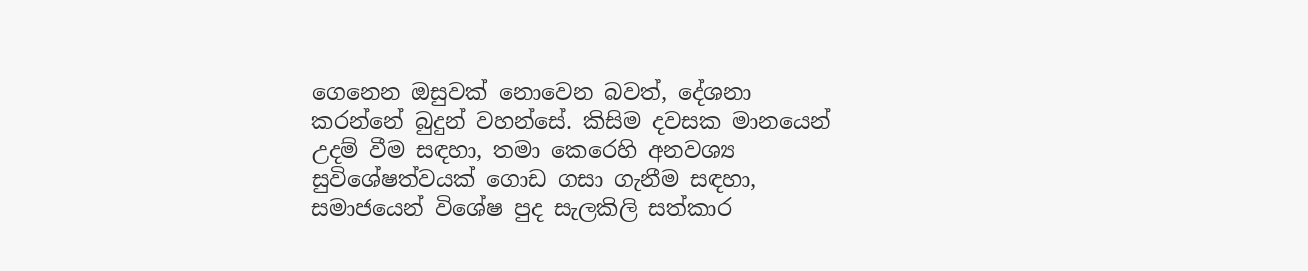ගෙනෙන ඔසුවක් නොවෙන බවත්, දේශනා කරන්නේ බුදුන් වහන්සේ. කිසිම දවසක මානයෙන් උදම් වීම සඳහා, තමා කෙරෙහි අනවශ්‍ය සුවිශේෂත්වයක් ගොඩ ගසා ගැනීම සඳහා, සමාජයෙන් විශේෂ පුද සැලකිලි සත්කාර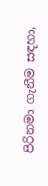පිරිනමා ගැනීම සඳහා,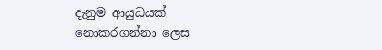දැනුම ආයුධයක් නොකරගන්නා ලෙස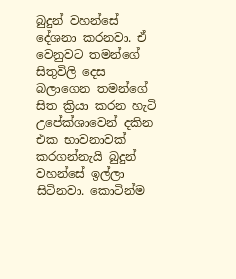බුදුන් වහන්සේ දේශනා කරනවා. ඒ වෙනුවට තමන්ගේ සිතුවිලි දෙස බලාගෙන තමන්ගේ සිත ක්‍රියා කරන හැටි උපේක්ශාවෙන් දකින එක භාවනාවක් කරගන්නැයි බුදුන් වහන්සේ ඉල්ලා සිටිනවා. කොටින්ම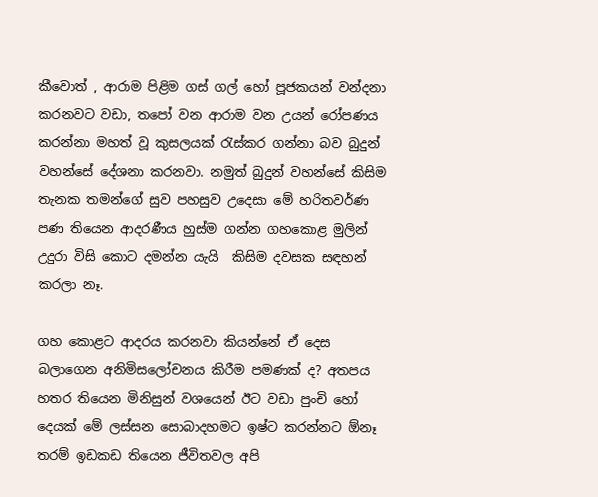කීවොත් , ආරාම පිළිම ගස් ගල් හෝ පූජකයන් වන්දනා කරනවට වඩා, තපෝ වන ආරාම වන උයන් රෝපණය කරන්නා මහත් වූ කුසලයක් රැස්කර ගන්නා බව බුදුන් වහන්සේ දේශනා කරනවා. නමුත් බුදුන් වහන්සේ කිසිම තැනක තමන්ගේ සුව පහසුව උදෙසා මේ හරිතවර්ණ පණ තියෙන ආදරණීය හුස්ම ගන්න ගහකොළ මුලින් උදුරා විසි කොට දමන්න යැයි  කිසිම දවසක සඳහන් කරලා නෑ.

ගහ කොළට ආදරය කරනවා කියන්නේ ඒ දෙස බලාගෙන අනිමිසලෝචනය කිරීම පමණක් ද? අතපය හතර තියෙන මිනිසුන් වශයෙන් ඊට වඩා පුංචි හෝ දෙයක් මේ ලස්සන සොබාදහමට ඉෂ්ට කරන්නට ඕනෑ තරම් ඉඩකඩ තියෙන ජීවිතවල අපි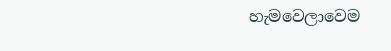හැමවෙලාවෙම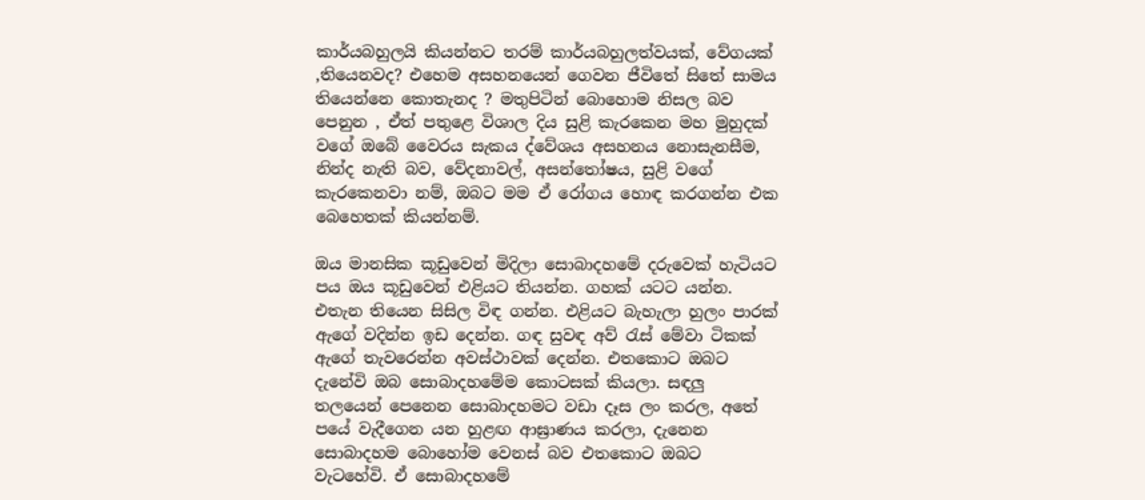කාර්යබහුලයි කියන්නට තරම් කාර්යබහුලත්වයක්, වේගයක් ,තියෙනවද? එහෙම අසහනයෙන් ගෙවන ජීවිතේ සිතේ සාමය තියෙන්නෙ කොතැනද ? මතුපිටින් බොහොම නිසල බව පෙනුන , ඒත් පතුළෙ විශාල දිය සුළි කැරකෙන මහ මුහුදක් වගේ ඔබේ වෛරය සැකය ද්වේශය අසහනය නොසැනසීම, නින්ද නැති බව, වේදනාවල්, අසන්තෝෂය, සුළි වගේ කැරකෙනවා නම්, ඔබට මම ඒ රෝගය හොඳ කරගන්න එක බෙහෙතක් කියන්නම්.

ඔය මානසික කූඩුවෙන් මිදිලා සොබාදහමේ දරුවෙක් හැටියට පය ඔය කූඩුවෙන් එළියට තියන්න. ගහක් යටට යන්න. එතැන තියෙන සිසිල විඳ ගන්න. එළියට බැහැලා හුලං පාරක් ඇගේ වදින්න ඉඩ දෙන්න. ගඳ සුවඳ අව් රැස් මේවා ටිකක් ඇගේ තැවරෙන්න අවස්ථාවක් දෙන්න. එතකොට ඔබට දැනේවි ඔබ සොබාදහමේම කොටසක් කියලා. සඳලු තලයෙන් පෙනෙන සොබාදහමට වඩා දෑස ලං කරල, අතේ පයේ වැදීගෙන යන හුළඟ ආඝ්‍රාණය කරලා, දැනෙන සොබාදහම බොහෝම වෙනස් බව එතකොට ඔබට වැටහේවි. ඒ සොබාදහමේ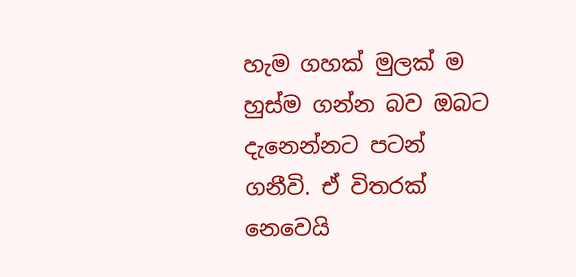හැම ගහක් මුලක් ම හුස්ම ගන්න බව ඔබට දැනෙන්නට පටන් ගනීවි. ඒ විතරක් නෙවෙයි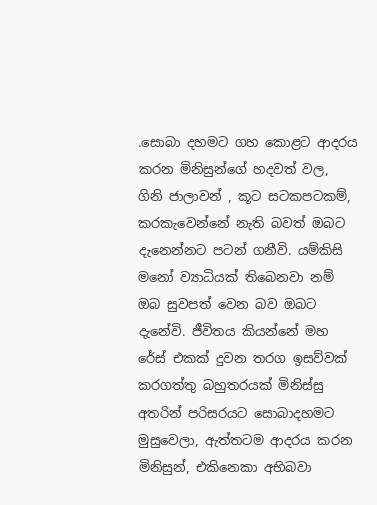.සොබා දහමට ගහ කොළට ආදරය කරන මිනිසුන්ගේ හදවත් වල,  ගිනි ජාලාවන් , කූට සටකපටකම්, කරකැවෙන්නේ නැති බවත් ඔබට දැනෙන්නට පටන් ගනීවි. යම්කිසි මනෝ ව්‍යාධියක් තිබෙනවා නම් ඔබ සුවපත් වෙන බව ඔබට දැනේවි. ජීවිතය කියන්නේ මහ රේස් එකක් දුවන තරග ඉසව්වක් කරගත්තු බහුතරයක් මිනිස්සු අතරින් පරිසරයට සොබාදහමට මුසුවෙලා, ඇත්තටම ආදරය කරන මිනිසුන්, එකිනෙකා අභිබවා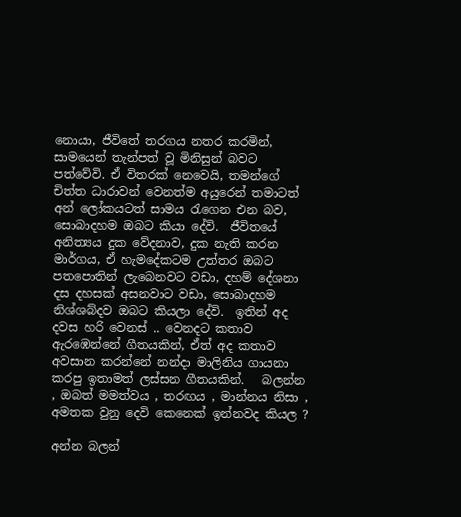නොයා, ජීවිතේ තරගය නතර කරමින්, සාමයෙන් තැන්පත් වූ මිනිසුන් බවට පත්වේවි. ඒ විතරක් නෙවෙයි, තමන්ගේ චිත්ත ධාරාවන් වෙනත්ම අයුරෙන් තමාටත් අන් ලෝකයටත් සාමය රැගෙන එන බව, සොබාදහම ඔබට කියා දේවි.  ජීවිතයේ අනිත්‍යය දුක වේදනාව, දුක නැති කරන මාර්ගය, ඒ හැමදේකටම උත්තර ඔබට පතපොතින් ලැබෙනවට වඩා, දහම් දේශනා දස දහසක් අසනවාට වඩා, සොබාදහම නිශ්ශබ්දව ඔබට කියලා දේවි.  ඉතින් අද දවස හරි වෙනස් .. වෙනදට කතාව ඇරඹෙන්නේ ගීතයකින්, ඒත් අද කතාව අවසාන කරන්නේ නන්දා මාලිනිය ගායනා කරපු ඉතාමත් ලස්සන ගීතයකින්.   බලන්න , ඔබත් මමත්වය , තරඟය , මාන්නය නිසා , අමතක වුනු දෙවි කෙනෙක් ඉන්නවද කියල ?

අන්න බලන්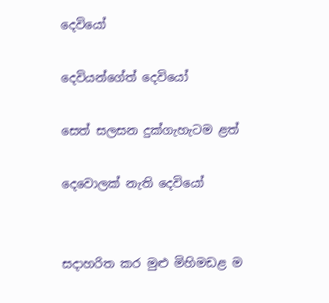දෙවියෝ

දෙවියන්ගේත් දෙවියෝ

සෙත් සලසන දුක්ගැහැටම ළත්

දෙවොලක් නැති දෙවියෝ


සදාහරිත කර මුළු මිහිමඩළ ම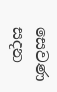සෙවණ සදන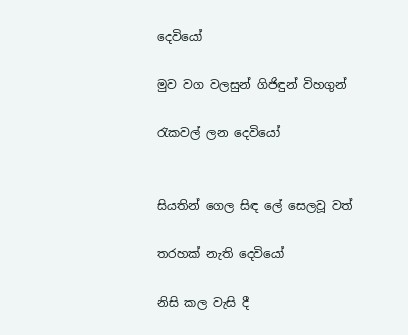දෙවියෝ

මුව වග වලසුන් ගිජිඳුන් විහගුන්

රැකවල් ලන දෙවියෝ


සියතින් ගෙල සිඳ ලේ සෙලවූ වත්

තරහක් නැති දෙවියෝ

නිසි කල වැසි දී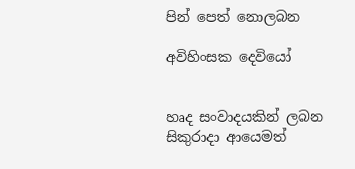පින් පෙත් නොලබන

අවිහිංසක දෙවියෝ


හෘද සංවාදයකින් ලබන සිකුරාදා ආයෙමත්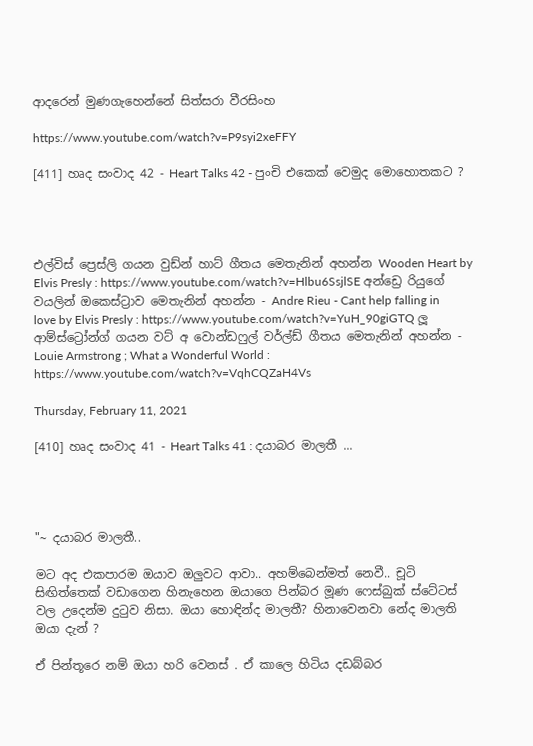ආදරෙන් මුණගැහෙන්නේ සිත්සරා වීරසිංහ

https://www.youtube.com/watch?v=P9syi2xeFFY

[411] හෘද සංවාද 42 - Heart Talks 42 - පුංචි එකෙක් වෙමුද මොහොතකට ?




එල්විස් ප්‍රෙස්ලි ගයන වුඩ්න් හාට් ගීතය මෙතැනින් අහන්න Wooden Heart by Elvis Presly : https://www.youtube.com/watch?v=Hlbu6SsjlSE අන්ඩ්‍රෙ රියුගේ වයලින් ඔකෙස්ට්‍රාව මෙතැනින් අහන්න - Andre Rieu - Cant help falling in love by Elvis Presly : https://www.youtube.com/watch?v=YuH_90giGTQ ලූ ආම්ස්ට්‍රෝන්ග් ගයන වට් අ වොන්ඩෆුල් වර්ල්ඩ් ගීතය මෙතැනින් අහන්න - Louie Armstrong ; What a Wonderful World : https://www.youtube.com/watch?v=VqhCQZaH4Vs

Thursday, February 11, 2021

[410] හෘද සංවාද 41 - Heart Talks 41 : දයාබර මාලතී ...




"~ දයාබර මාලතී..

මට අද එකපාරම ඔයාව ඔලුවට ආවා.. අහම්බෙන්මත් නෙවී.. චූටි සිඟිත්තෙක් වඩාගෙන හිනැහෙන ඔයාගෙ පින්බර මූණ ෆෙස්බුක් ස්ටේටස් වල උදෙන්ම දු‍ටුව නිසා. ඔයා හොඳින්ද මාලතී? හිනාවෙනවා නේද මාලති ඔයා දැන් ?

ඒ පින්තූරෙ නම් ඔයා හරි වෙනස් . ඒ කාලෙ හිටිය දඩබ්බර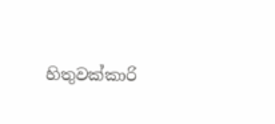හිතුවක්කාරි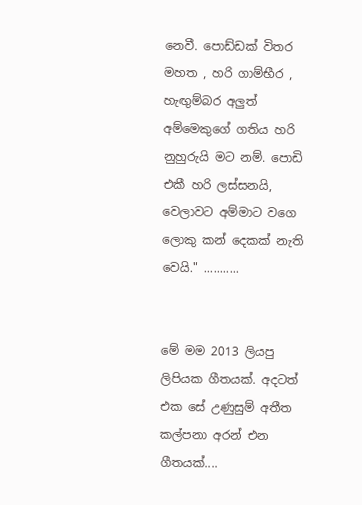නෙවී. පොඩ්ඩක් විතර මහත , හරි ගාම්භීර , හැඟුම්බර අලුත් අම්මෙකුගේ ගතිය හරි නුහුරුයි මට නම්. පොඩි එකී හරි ලස්සනයි, වෙලාවට අම්මාට වගෙ ලොකු කන් දෙකක් නැති වෙයි." ...........


මේ මම 2013 ලියපු ලිපියක ගීතයක්. අදටත් එක සේ උණුසුම් අතීත කල්පනා අරන් එන ගීතයක්....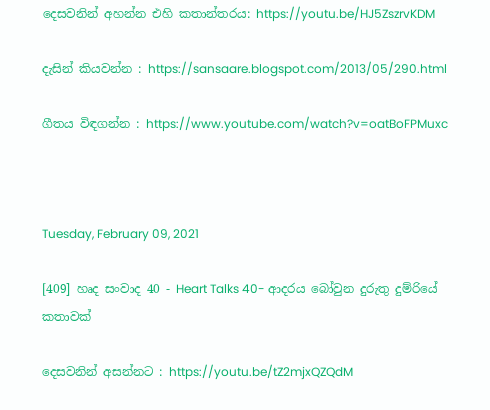දෙසවනින් අහන්න එහි කතාන්තරය: https://youtu.be/HJ5ZszrvKDM

දැසින් කියවන්න : https://sansaare.blogspot.com/2013/05/290.html

ගීතය විඳගන්න : https://www.youtube.com/watch?v=oatBoFPMuxc



Tuesday, February 09, 2021

[409] හෘද සංවාද 40 - Heart Talks 40- ආදරය බෝවුන දුරුතු දුම්රියේ කතාවක්

දෙසවනින් අසන්නට : https://youtu.be/tZ2mjxQZQdM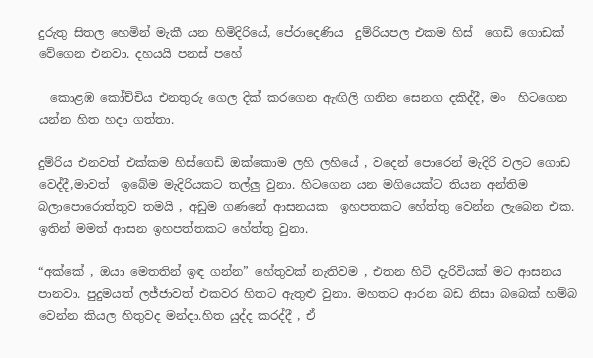දුරුතු සිතල හෙමින් මැකී යන හිමිදිරියේ, පේරාදෙණිය  දුම්රියපල එකම හිස්  ගෙඩි ගොඩක් වේගෙන එනවා. දහයයි පනස් පහේ

  කොළඹ කෝච්චිය එනතුරු ගෙල දික් කරගෙන ඇඟිලි ගනින සෙනග දකිද්දී, මං  හිටගෙන යන්න හිත හදා ගත්තා.

දුම්රිය එනවත් එක්කම හිස්ගෙඩි ඔක්කොම ලහි ලහියේ , වදෙන් පොරෙන් මැදිරි වලට ගොඩ වෙද්දී,මාවත්  ඉබේම මැදිරියකට තල්ලු වුනා. හිටගෙන යන මගියෙක්ට තියන අන්තිම බලාපොරොත්තුව තමයි , අඩුම ගණනේ ආසනයක  ඉහපතකට හේත්තු වෙන්න ලැබෙන එක. ඉතින් මමත් ආසන ඉහපත්තකට හේත්තු වුනා.

“අක්කේ , ඔයා මෙතතින් ඉඳ ගන්න” හේතුවක් නැතිවම , එතන හිටි දැරිවියක් මට ආසනය පානවා. පුදුමයත් ලජ්ජාවත් එකවර හිතට ඇතුළු වුනා. මහතට ආරන බඩ නිසා බබෙක් හම්බ වෙන්න කියල හිතුවද මන්දා.හිත යුද්ද කරද්දී , ඒ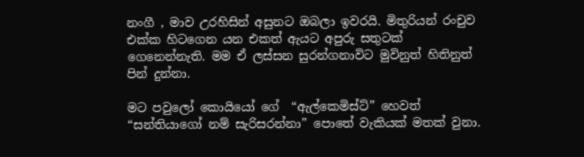නංගී , මාව උරහිසින් අසුනට ඔබලා ඉවරයි. මිතුරියන් රංචුව එක්ක හිටගෙන යන එකත් ඇයට අපුරු සතුටක් ගෙනෙන්නැති. මම ඒ ලස්සන සුරන්ගනාවිට මුවිනුත් හිතිනුත් පින් දුන්නා.

මට පවුලෝ කොයියෝ ගේ  “ඇල්කෙමිස්ට්” හෙවත් “සන්තියාගෝ නම් සැරිසරන්නා” පොතේ වැකියක් මතක් වුනා.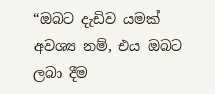“ඔබට දැඩිව යමක් අවශ්‍ය නම්, එය ඔබට ලබා දීම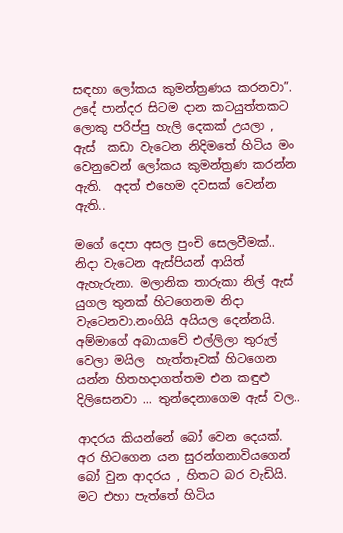සඳහා ලෝකය කුමන්ත්‍රණය කරනවා”. උදේ පාන්දර සිටම දාන කටයුත්තකට ලොකු පරිප්පු හැලි දෙකක් උයලා , ඇස්  කඩා වැටෙන නිදිමතේ හිටිය මං  වෙනුවෙන් ලෝකය කුමන්ත්‍රණ කරන්න ඇති.  අදත් එහෙම දවසක් වෙන්න ඇති..

මගේ දෙපා අසල පුංචි සෙලවීමක්.. නිදා වැටෙන ඇස්පියන් ආයිත් ඇහැරුනා. මලානික තාරුකා නිල් ඇස් යුගල තුනක් හිටගෙනම නිදා වැටෙනවා.නංගියි අයියල දෙන්නයි. අම්මාගේ අබායාවේ එල්ලිලා තුරුල් වෙලා මයිල  හැත්තෑවක් හිටගෙන යන්න හිතහදාගත්තම එන කඳුළු දිලිසෙනවා ... තුන්දෙනාගෙම ඇස් වල..

ආදරය කියන්නේ බෝ වෙන දෙයක්. අර හිටගෙන යන සුරන්ගනාවියගෙන් බෝ වුන ආදරය , හිතට බර වැඩියි. මට එහා පැත්තේ හිටිය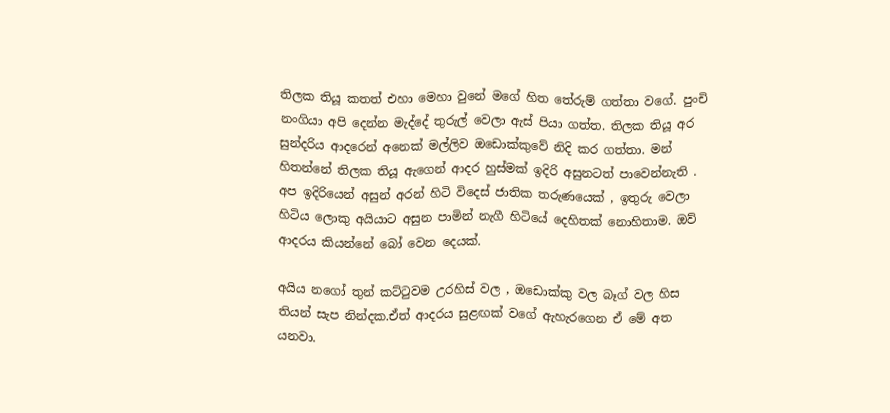තිලක තියූ කතත් එහා මෙහා වුනේ මගේ හිත තේරුම් ගත්තා වගේ. පුංචි නංගියා අපි දෙන්න මැද්දේ තුරුල් වෙලා ඇස් පියා ගත්ත. තිලක තියූ අර සුන්දරිය ආදරෙන් අනෙක් මල්ලිව ඔඩොක්කුවේ නිදි කර ගත්තා. මන් හිතන්නේ තිලක තියූ ඇගෙන් ආදර හුස්මක් ඉදිරි අසුනටත් පාවෙන්නැති . අප ඉදිරියෙන් අසුන් අරන් හිටි විදෙස් ජාතික තරුණයෙක් , ඉතුරු වෙලා හිටිය ලොකු අයියාට අසුන පාමින් නැගී හිටියේ දෙහිතක් නොහිතාම. ඔව් ආදරය කියන්නේ බෝ වෙන දෙයක්.

අයිය නගෝ තුන් කට්ටුවම උරහිස් වල , ඔඩොක්කු වල බෑග් වල හිස තියන් සැප නින්දක.ඒත් ආදරය සුළඟක් වගේ ඇහැරගෙන ඒ මේ අත යනවා.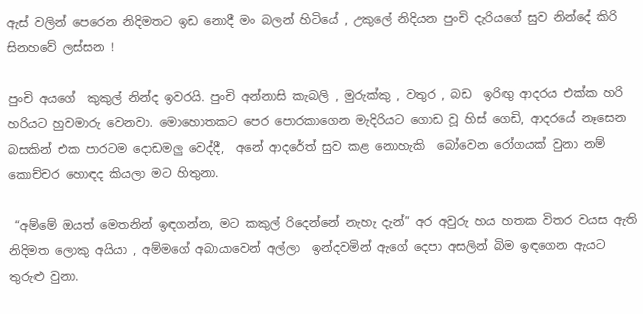ඇස් වලින් පෙරෙන නිදිමතට ඉඩ නොදී මං බලන් හිටියේ , උකුලේ නිදියන පුංචි දැරියගේ සුව නින්දේ කිරි සිනහවේ ලස්සන !

පුංචි අයගේ  කුකුල් නින්ද ඉවරයි. පුංචි අන්නාසි කැබලි , මුරුක්කු , වතුර , බඩ  ඉරිඟු ආදරය එක්ක හරි හරියට හුවමාරු වෙනවා. මොහොතකට පෙර පොරකාගෙන මැදිරියට ගොඩ වූ හිස් ගෙඩි, ආදරයේ නෑසෙන බසකින් එක පාරටම දොඩමලු වෙද්දී,  අනේ ආදරේත් සුව කළ නොහැකි  බෝවෙන රෝගයක් වුනා නම් කොච්චර හොඳද කියලා මට හිතුනා.

 “අම්මේ ඔයත් මෙතනින් ඉඳගන්න, මට කකුල් රිදෙන්නේ නැහැ දැන්” අර අවුරු හය හතක විතර වයස ඇති නිදිමත ලොකු අයියා , අම්මගේ අබායාවෙන් අල්ලා  ඉන්දවමින් ඇගේ දෙපා අසලින් බිම ඉඳගෙන ඇයට තුරුළු වුනා.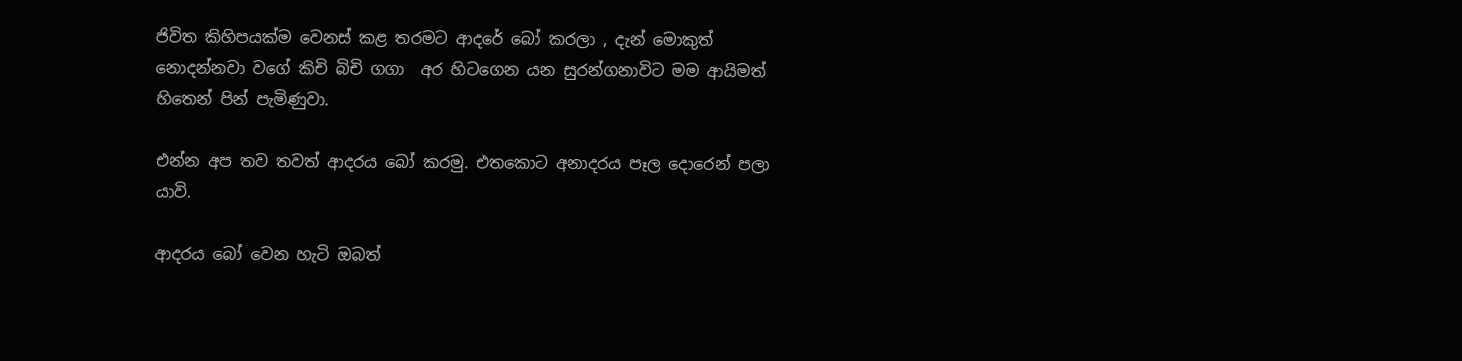ජිවිත කිහිපයක්ම වෙනස් කළ තරමට ආදරේ බෝ කරලා , දැන් මොකුත් නොදන්නවා වගේ කිචි බිචි ගගා  අර හිටගෙන යන සුරන්ගනාවිට මම ආයිමත් හිතෙන් පින් පැමිණුවා.

එන්න අප තව තවත් ආදරය බෝ කරමු. එතකොට අනාදරය පෑල දොරෙන් පලා යාවි.

ආදරය බෝ වෙන හැටි ඔබත්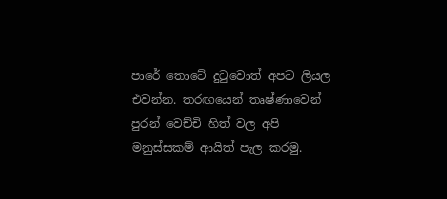පාරේ තොටේ දුටුවොත් අපට ලියල එවන්න. තරඟයෙන් තෘෂ්ණාවෙන් පුරන් වෙච්චි හිත් වල අපි මනුස්සකම් ආයිත් පැල කරමු.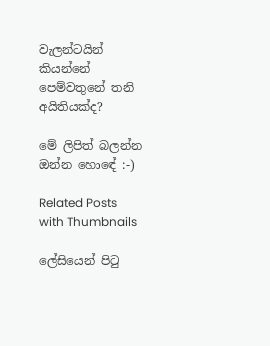වැලන්ටයින් කියන්නේ පෙම්වතුනේ තනි අයිතියක්ද?

මේ ලිපිත් බලන්න ඔන්න හොඳේ :-)

Related Posts with Thumbnails

ලේසියෙන් පිටු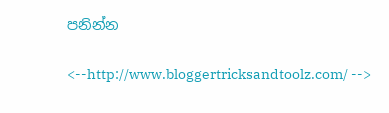පනින්න

<--http://www.bloggertricksandtoolz.com/ -->